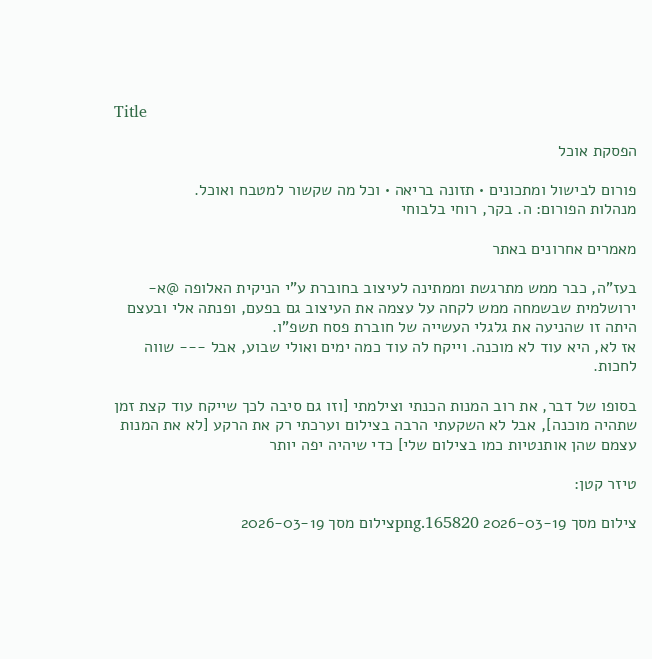Title

הפסקת אוכל

פורום לבישול ומתכונים • תזונה בריאה • וכל מה שקשור למטבח ואוכל.
מנהלות הפורום: ה. בקר, רוחי בלבוחי

מאמרים אחרונים באתר

בעז"ה, כבר ממש מתרגשת וממתינה לעיצוב בחוברת ע"י הניקית האלופה @א-ירושלמית שבשמחה ממש לקחה על עצמה את העיצוב גם בפעם, ופנתה אלי ובעצם היתה זו שהניעה את גלגלי העשייה של חוברת פסח תשפ"ו.
אז לא, היא עוד לא מוכנה. וייקח לה עוד כמה ימים ואולי שבוע, אבל --- שווה לחכות.

בסופו של דבר, את רוב המנות הכנתי וצילמתי [וזו גם סיבה לכך שייקח עוד קצת זמן שתהיה מוכנה], אבל לא השקעתי הרבה בצילום וערכתי רק את הרקע [לא את המנות עצמם שהן אותנטיות כמו בצילום שלי] כדי שיהיה יפה יותר

טיזר קטן:

צילום מסך 2026-03-19 165820.pngצילום מסך 2026-03-19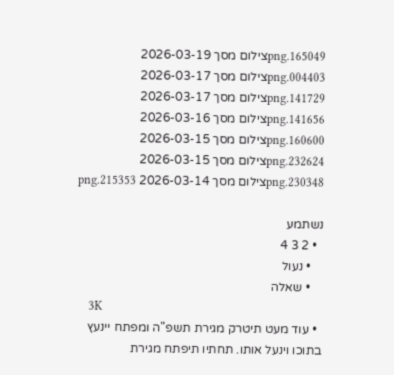165049.pngצילום מסך 2026-03-19 004403.pngצילום מסך 2026-03-17 141729.pngצילום מסך 2026-03-17 141656.pngצילום מסך 2026-03-16 160600.pngצילום מסך 2026-03-15 232624.pngצילום מסך 2026-03-15 230348.pngצילום מסך 2026-03-14 215353.png

נשתמע
  • 2 3 4
    • נעול
    • שאלה
    3K
  • עוד מעט תיטרק מגירת תשפ"ה ומפתח יינעץ בתוכו וינעל אותו. תחתיו תיפתח מגירת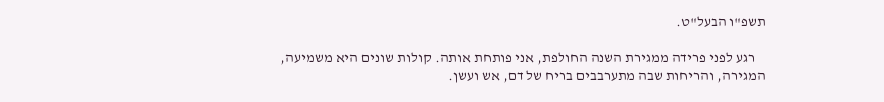תשפ"ו הבעל"ט.

    רגע לפני פרידה ממגירת השנה החולפת, אני פותחת אותה. קולות שונים היא משמיעה, המגירה, והריחות שבה מתערבבים בריח של דם, אש ועשן.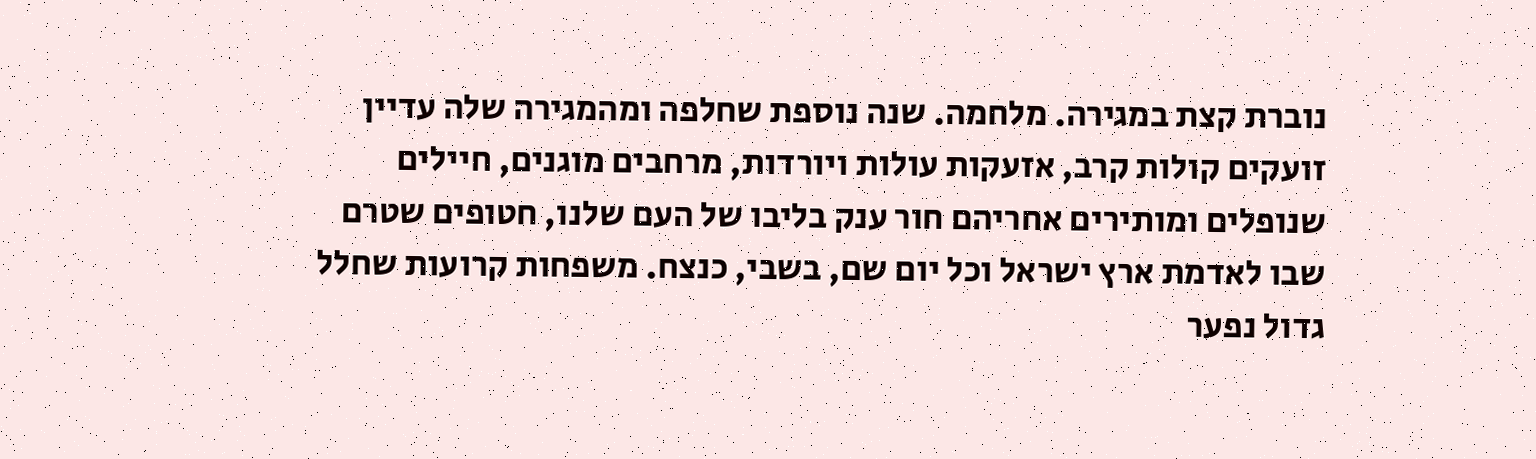נוברת קצת במגירה. מלחמה. שנה נוספת שחלפה ומהמגירה שלה עדיין זועקים קולות קרב, אזעקות עולות ויורדות, מרחבים מוגנים, חיילים שנופלים ומותירים אחריהם חור ענק בליבו של העם שלנו, חטופים שטרם שבו לאדמת ארץ ישראל וכל יום שם, בשבי, כנצח. משפחות קרועות שחלל גדול נפער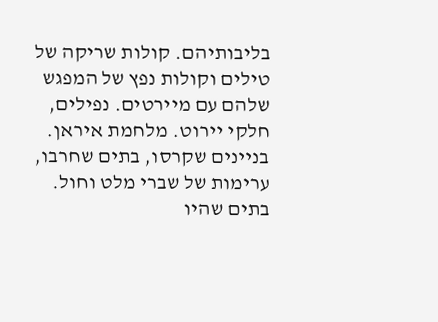בליבותיהם. קולות שריקה של טילים וקולות נפץ של המפגש שלהם עם מיירטים. נפילים, חלקי יירוט. מלחמת איראן. בניינים שקרסו, בתים שחרבו, ערימות של שברי מלט וחול. בתים שהיו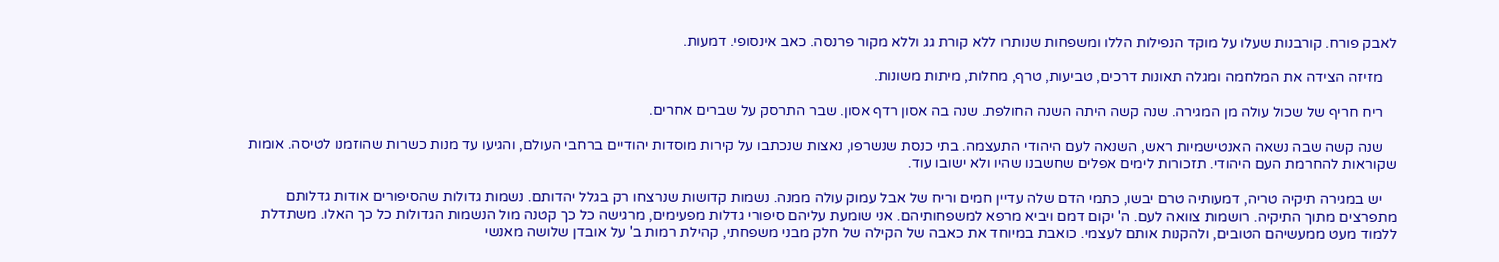לאבק פורח. קורבנות שעלו על מוקד הנפילות הללו ומשפחות שנותרו ללא קורת גג וללא מקור פרנסה. כאב אינסופי. דמעות.

    מזיזה הצידה את המלחמה ומגלה תאונות דרכים, טביעות, טרף, מחלות, מיתות משונות.

    ריח חריף של שכול עולה מן המגירה. שנה קשה היתה השנה החולפת. שנה בה אסון רדף אסון. שבר התרסק על שברים אחרים.

    שנה קשה שבה נשאה האנטישמיות ראש, השנאה לעם היהודי התעצמה. בתי כנסת שנשרפו, נאצות שנכתבו על קירות מוסדות יהודיים ברחבי העולם, והגיעו עד מנות כשרות שהוזמנו לטיסה. אומות שקוראות להחרמת העם היהודי. תזכורות לימים אפלים שחשבנו שהיו ולא ישובו עוד.

    יש במגירה תיקיה טריה, דמעותיה טרם יבשו, כתמי הדם שלה עדיין חמים וריח של אבל עמוק עולה ממנה. נשמות קדושות שנרצחו רק בגלל יהדותם. נשמות גדולות שהסיפורים אודות גדלותם מתפרצים מתוך התיקיה. רושמות צוואה לעם. ה' יקום דמם ויביא מרפא למשפחותיהם. אני שומעת עליהם סיפורי גדלות מפעימים, מרגישה כל כך קטנה מול הנשמות הגדולות כל כך האלו. משתדלת ללמוד מעט ממעשיהם הטובים, ולהקנות אותם לעצמי. כואבת במיוחד את כאבה של הקילה של חלק מבני משפחתי, קהילת רמות ב' על אובדן שלושה מאנשי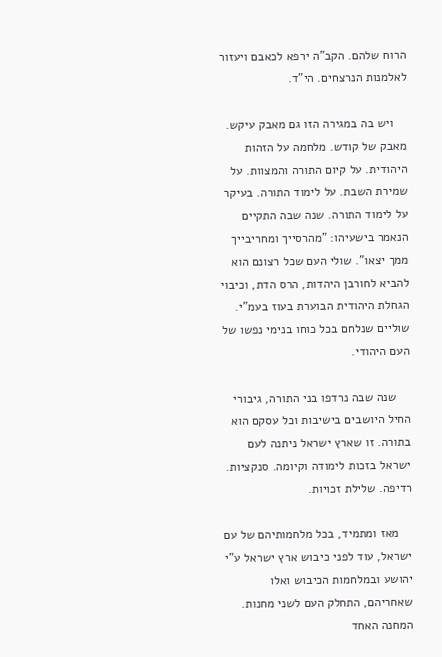הרוח שלהם. הקב"ה ירפא לכאבם ויעזור לאלמנות הנרצחים. הי"ד.

    ויש בה במגירה הזו גם מאבק עיקש. מאבק של קודש. מלחמה על הזהות היהודית. על קיום התורה והמצוות. על שמירת השבת. על לימוד התורה. בעיקר על לימוד התורה. שנה שבה התקיים הנאמר בישעיהו: "מהרסייך ומחריבייך ממך יצאו". שולי העם שכל רצונם הוא להביא לחורבן היהדות, הרס הדת, וכיבוי הגחלת היהודית הבוערת בעוז בעמ"י. שוליים שנלחם בכל כוחו בנימי נפשו של העם היהודי.

    שנה שבה נרדפו בני התורה, גיבורי החיל היושבים בישיבות וכל עסקם הוא בתורה. זו שארץ ישראל ניתנה לעם ישראל בזכות לימודה וקיומה. סנקציות. רדיפה. שלילת זכויות.

    מאז ומתמיד, בכל מלחמותיהם של עם ישראל, עוד לפני כיבוש ארץ ישראל ע"י יהושע ובמלחמות הכיבוש ואלו שאחריהם, התחלק העם לשני מחנות. המחנה האחד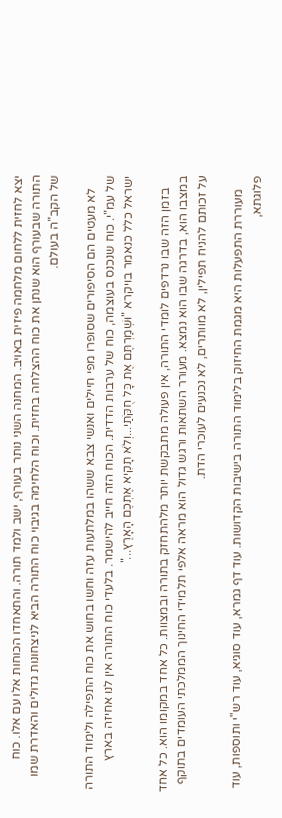יצא לחזית ללחום מלחמה פיזית באויב. המחנה השני נותר בעורף, ישב ולמד תורה. והתאחדו הכוחות אלו עם אלו. כוח התורה שבעורף הוא שנתן את כוח ההצלחה בחזית. וכוח הלחימה בגיבוי כוח התורה הביא לניצחונות גדולים והאדרת שמו של הקב"ה בעולם.

    לא מעטים הם הסיפורים שסופרו מפי חיילים ואנשי צבא ששהו במלתעות עזה וחשו בחוש את כוח התפילה ולימוד התורה של עמ"י. כוח שנכנס בעוצמה, כוח של ערבות הדדית. הכוח הזה חייב להישמר. בלעדי כוח התורה אין לנו אחיזה בארץ ישראל כלל כנאמר בויקרא "וּשְׁמַרְתֶּם אֶת כָּל חֻקֹּתַי...וְלֹא תָקִיא אֶתְכֶם הָאָרֶץ..."

    בזמן הזה שבו נרדפים לומדי התורה, אין פעולה מתבקשת יותר מלהתחזק בתורה ובמצוות. כל אחד במקומו הוא. כל אחד במצבו הוא, בדרגה שבו הוא נמצא. מעורר השתאות ורגש גדול הוא מראה אלפי תלמידי החינוך הממלכתי העומדים בתוקף על זכותם להניח תפילין, לא מוותרים, לא נכנעים לעוכרי הדת.

    מעוררת התפעלות היא מגמת החיזוק בלימוד התורה בישיבות הקדושות. עוד דף גמרא, עוד סוגיא, עוד רש"י ותוספות, עוד פלוגתא,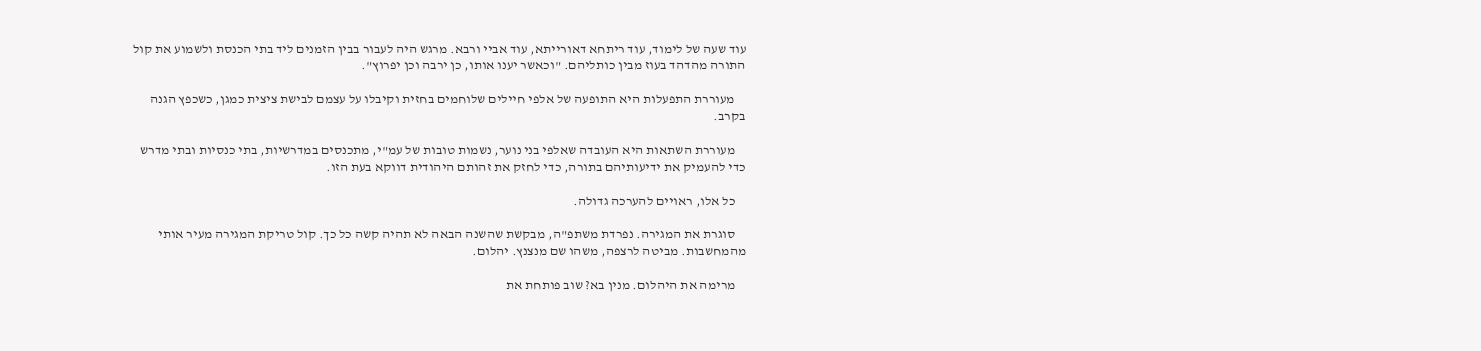עוד שעה של לימוד, עוד ריתחא דאורייתא, עוד אביי ורבא. מרגש היה לעבור בבין הזמנים ליד בתי הכנסת ולשמוע את קול התורה מהדהד בעוז מבין כותליהם. "וכאשר יענו אותו, כן ירבה וכן יפרוץ".

    מעוררת התפעלות היא התופעה של אלפי חיילים שלוחמים בחזית וקיבלו על עצמם לבישת ציצית כמגן, כשכפץ הגנה בקרב.

    מעוררת השתאות היא העובדה שאלפי בני נוער, נשמות טובות של עמ"י, מתכנסים במדרשיות, בתי כנסיות ובתי מדרש כדי להעמיק את ידיעותיהם בתורה, כדי לחזק את זהותם היהודית דווקא בעת הזו.

    כל אלו, ראויים להערכה גדולה.

    סוגרת את המגירה. נפרדת משתפ"ה, מבקשת שהשנה הבאה לא תהיה קשה כל כך. קול טריקת המגירה מעיר אותי מהמחשבות. מביטה לרצפה, משהו שם מנצנץ. יהלום.

    מרימה את היהלום. מנין בא? שוב פותחת את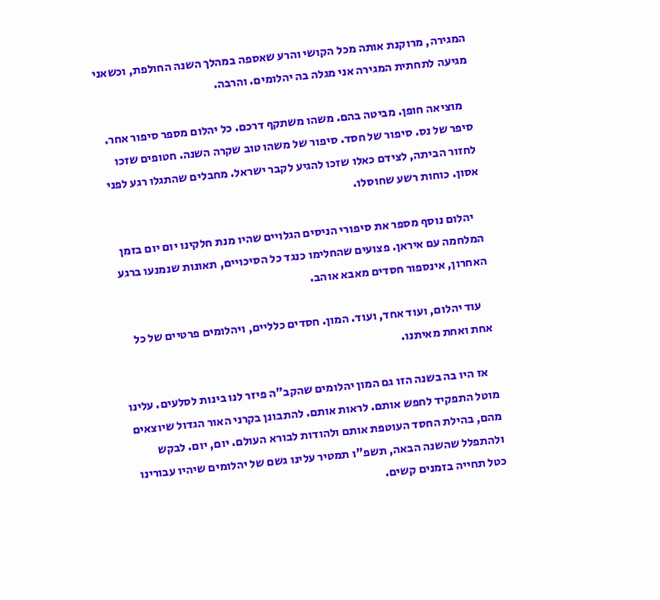המגירה, מרוקנת אותה מכל הקושי והרע שאספה במהלך השנה החולפת, וכשאני מגיעה לתחתית המגירה אני מגלה בה יהלומים. והרבה.

    מוציאה חופן. מביטה בהם. משהו משתקף דרכם. כל יהלום מספר סיפור אחר. סיפר של נס. סיפור של חסד. סיפור של משהו טוב שקרה השנה. חטופים שזכו לחזור הביתה, לצידם כאלו שזכו להגיע לקבר ישראל. מחבלים שהתגלו רגע לפני אסון. כוחות רשע שחוסלו.

    יהלום נוסף מספר את סיפורי הניסים הגלויים שהיו מנת חלקינו יום יום בזמן המלחמה עם איראן. פצועים שהחלימו כנגד כל הסיכויים, תאונות שנמנעו ברגע האחרון, אינספור חסדים מאבא אוהב.

    עוד יהלום, ועוד אחד, ועוד. המון. חסדים כלליים, ויהלומים פרטיים של כל אחת ואחת מאיתנו.

    אז היו בה בשנה הזו גם המון יהלומים שהקב"ה פיזר לנו בינות לסלעים. עלינו מוטל התפקיד לחפש אותם. לראות אותם. להתבונן בקרני האור הגדול שיוצאים מהם, בהילת החסד העוטפת אותם ולהודות לבורא העולם. יום, יום. לבקש ולהתפלל שהשנה הבאה, תשפ"ו תמטיר עלינו גשם של יהלומים שיהיו עבורינו כטל תחייה בזמנים קשים.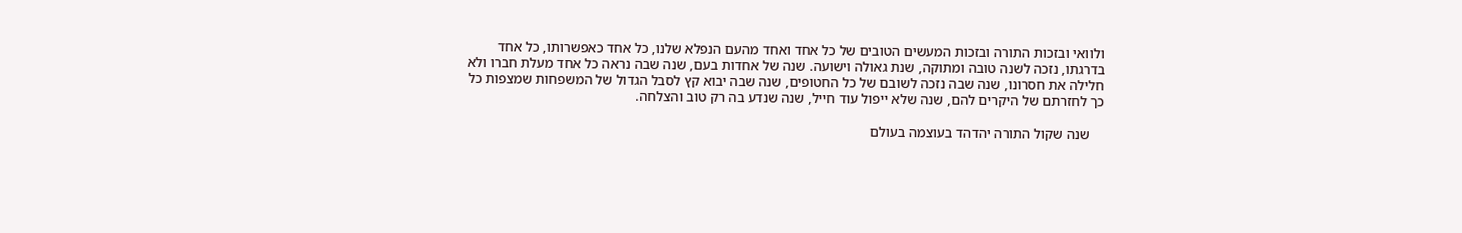ולוואי ובזכות התורה ובזכות המעשים הטובים של כל אחד ואחד מהעם הנפלא שלנו, כל אחד כאפשרותו, כל אחד בדרגתו, נזכה לשנה טובה ומתוקה, שנת גאולה וישועה. שנה של אחדות בעם, שנה שבה נראה כל אחד מעלת חברו ולא חלילה את חסרונו, שנה שבה נזכה לשובם של כל החטופים, שנה שבה יבוא קץ לסבל הגדול של המשפחות שמצפות כל כך לחזרתם של היקרים להם, שנה שלא ייפול עוד חייל, שנה שנדע בה רק טוב והצלחה.

    שנה שקול התורה יהדהד בעוצמה בעולם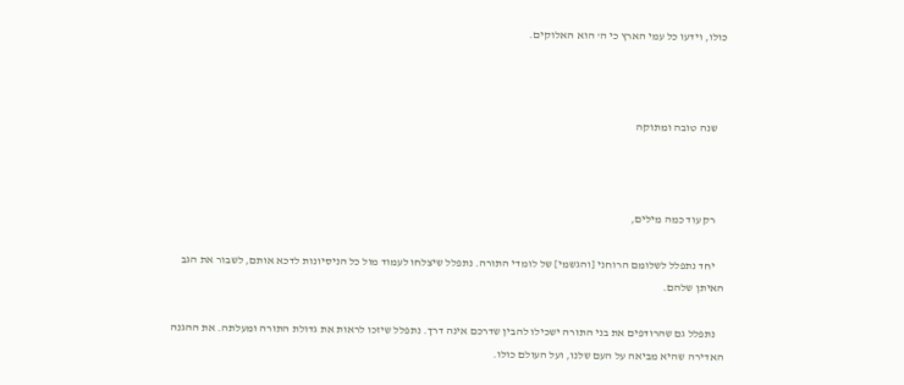כולו, וידעו כל עמי הארץ כי ה' הוא האלוקים.



    שנה טובה ומתוקה



    רק עוד כמה מילים,

    יחד נתפלל לשלומם הרוחני [והגשמי] של לומדי התורה. נתפלל שיצלחו לעמוד מול כל הניסיונות לדכא אותם, לשבור את הגב האיתן שלהם.

    נתפלל גם שהרודפים את בני התורה ישכילו להבין שדרכם אינה דרך. נתפלל שיזכו לראות את גדולת התורה ומעלתה. את ההגנה האדירה שהיא מביאה על העם שלנו, ועל העולם כולו.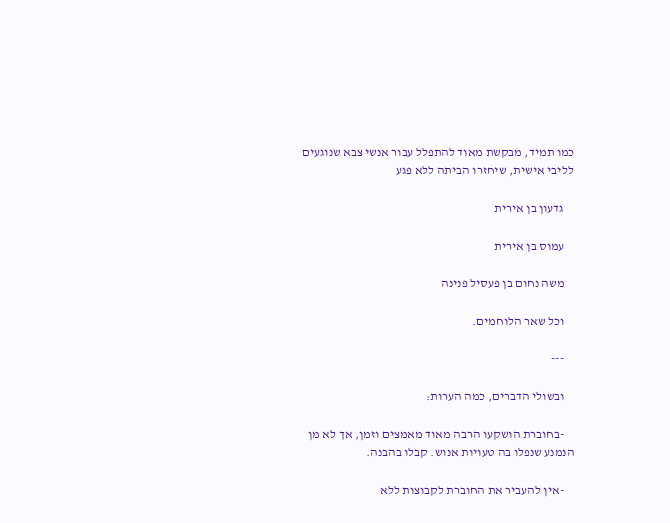כמו תמיד, מבקשת מאוד להתפלל עבור אנשי צבא שנוגעים לליבי אישית, שיחזרו הביתה ללא פגע

    גדעון בן אירית

    עמוס בן אירית

    משה נחום בן פעסיל פנינה

    וכל שאר הלוחמים.

    ---

    ובשולי הדברים, כמה הערות:

    -בחוברת הושקעו הרבה מאוד מאמצים וזמן, אך לא מן הנמנע שנפלו בה טעויות אנוש. קבלו בהבנה.

    -אין להעביר את החוברת לקבוצות ללא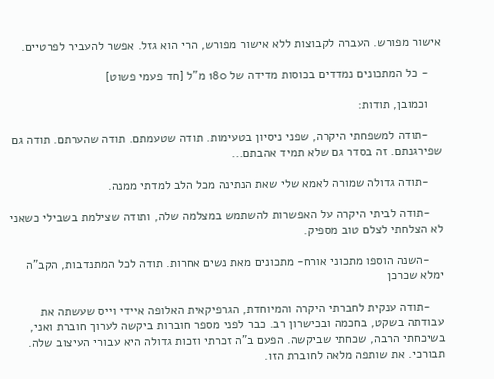אישור מפורש. העברה לקבוצות ללא אישור מפורש, הרי הוא גזל. אפשר להעביר לפרטיים.

    - כל המתכונים נמדדים בכוסות מדידה של 180 מ"ל [חד פעמי פשוט]

    וכמובן, תודות:

    -תודה למשפחתי היקרה, שפני ניסיון בטעימות. תודה שטעמתם. תודה שהערתם. תודה גם שפירגנתם. זה בסדר גם שלא תמיד אהבתם...

    -תודה גדולה שמורה לאמא שלי שאת הנתינה מכל הלב למדתי ממנה.

    -תודה לביתי היקרה על האפשרות להשתמש במצלמה שלה, ותודה שצילמת בשבילי כשאני לא הצלחתי לצלם טוב מספיק.

    -השנה הוספו מתכוני אורח- מתכונים מאת נשים אחרות. תודה לכל המתנדבות, הקב"ה ימלא שכרכן

    -תודה ענקית לחברתי היקרה והמיוחדת, הגרפיקאית האלופה איידי וייס שעשתה את עבודתה בשקט, בחכמה ובכישרון רב. כבר לפני מספר חוברות ביקשה לערוך חוברת ואני, בשיכחתי הרבה, שכחתי שביקשה. הפעם ב"ה זכרתי וזכות גדולה היא עבורי העיצוב שלה. תבורכי. את שותפה מלאה לחוברת הזו.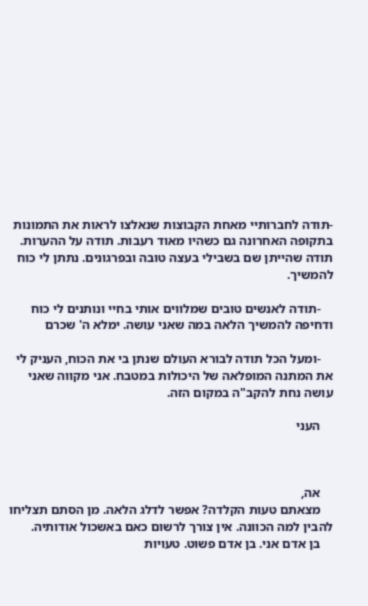-תודה לחברותיי מאחת הקבוצות שנאלצו לראות את התמונות בתקופה האחרונה גם כשהיו מאוד רעבות. תודה על ההערות. תודה שהייתן שם בשבילי בעצה טובה ובפרגונים. נתתן לי כוח להמשיך.

    -תודה לאנשים טובים שמלווים אותי בחיי ונותנים לי כוח ודחיפה להמשיך הלאה במה שאני עושה. ימלא ה' שכרם

    -ומעל הכל תודה לבורא העולם שנתן בי את הכוח, העניק לי את המתנה המופלאה של היכולות במטבח. אני מקווה שאני עושה נחת להקב"ה במקום הזה.

    העני



    אה,
    מצאתם טעות הקלדה? אפשר לדלג הלאה. מן הסתם תצליחו להבין למה הכוונה. אין צורך לרשום כאם באשכול אודותיה.
    בן אדם אני. בן אדם פשוט. טעויות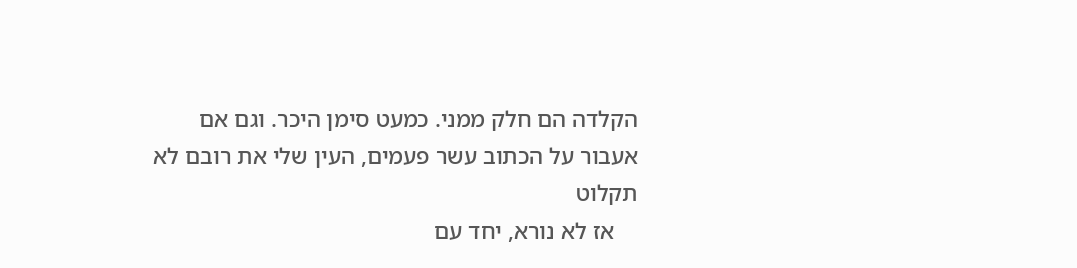הקלדה הם חלק ממני. כמעט סימן היכר. וגם אם אעבור על הכתוב עשר פעמים, העין שלי את רובם לא תקלוט
    אז לא נורא, יחד עם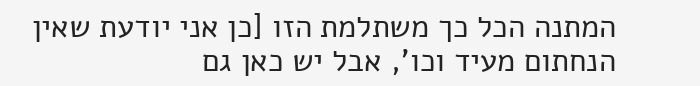המתנה הכל כך משתלמת הזו [כן אני יודעת שאין הנחתום מעיד וכו', אבל יש כאן גם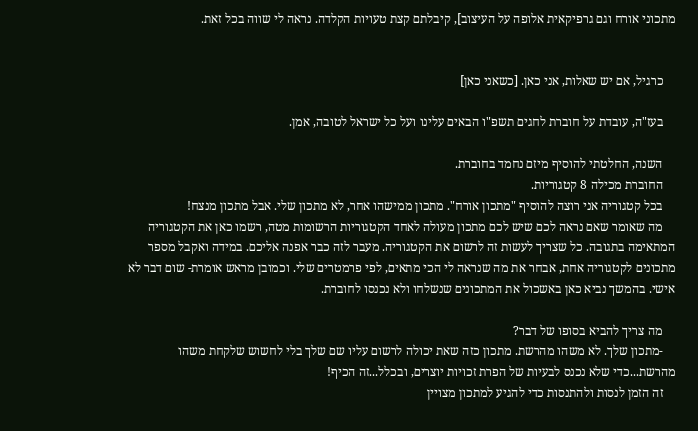מתכוני אורח וגם גרפיקאית אלופה על העיצוב], קיבלתם קצת טעויות הקלדה. נראה לי שווה בכל זאת.


    כרגיל, אם יש שאלות, אני כאן. [כשאני כאן]

    בעז"ה, עובדת על חוברת לחגים תשפ"ו הבאים עלינו ועל כל ישראל לטובה, אמן.

    השנה, החלטתי להוסיף מיזם נחמד בחוברת.
    החוברת מכילה 8 קטגוריות.
    בכל קטגוריה אני רוצה להוסיף "מתכון אורח". מתכון ממישהו אחר, לא מתכון שלי. אבל מתכון מנצח!
    מה שאומר שאם נראה לכם שיש לכם מתכון מעולה לאחד הקטגוריות הרשומות מטה, רשמו כאן את הקטגוריה המתאימה בתגובה. כל שצריך לעשות זה לרשום את הקטגוריה. מעבר לזה כבר אפנה אליכם. במידה ואקבל מספר מתכונים לקטגוריה אחת, אבחר את מה שנראה לי הכי מתאים, לפי פרמטרים שלי. וכמובן מראש אומרת- שום דבר לא אישי. בהמשך נביא כאן באשכול את המתכונים שנשלחו ולא נכנסו לחוברת.

    מה צריך להביא בסופו של דבר?
    -מתכון שלך. לא משהו מהרשת. מתכון כזה שאת יכולה לרשום עליו שם שלך בלי לחשוש שלקחת משהו מהרשת...כדי שלא נכנס לבעיות של הפרת זכויות יוצרים, ובכלל...זה הכיף!
    זה הזמן לנסות ולהתנסות כדי להגיע למתכון מצויין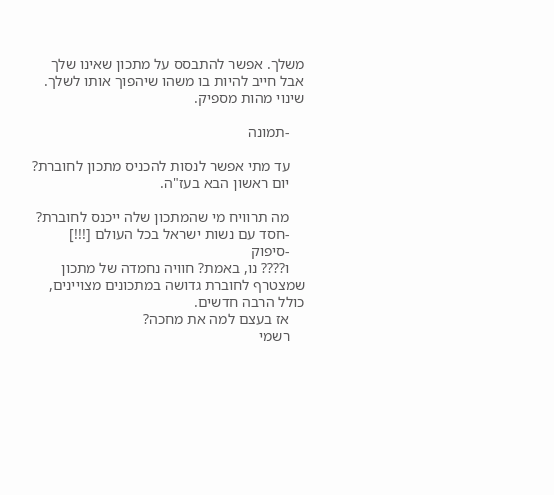משלך. אפשר להתבסס על מתכון שאינו שלך אבל חייב להיות בו משהו שיהפוך אותו לשלך. שינוי מהות מספיק.

    -תמונה

    עד מתי אפשר לנסות להכניס מתכון לחוברת?
    יום ראשון הבא בעז"ה.

    מה תרוויח מי שהמתכון שלה ייכנס לחוברת?
    -חסד עם נשות ישראל בכל העולם [!!!]
    -סיפוק
    ו???? נו, באמת? חוויה נחמדה של מתכון שמצטרף לחוברת גדושה במתכונים מצויינים, כולל הרבה חדשים.
    אז בעצם למה את מחכה?
    רשמי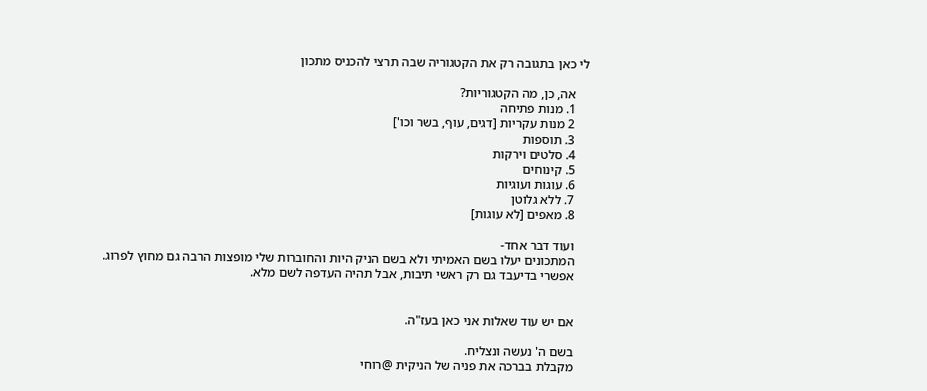לי כאן בתגובה רק את הקטגוריה שבה תרצי להכניס מתכון

    אה, כן, מה הקטגוריות?
    1. מנות פתיחה
    2 מנות עקריות [דגים, עוף, בשר וכו']
    3. תוספות
    4. סלטים וירקות
    5. קינוחים
    6. עוגות ועוגיות
    7. ללא גלוטן
    8. מאפים [לא עוגות]

    ועוד דבר אחד-
    המתכונים יעלו בשם האמיתי ולא בשם הניק היות והחוברות שלי מופצות הרבה גם מחוץ לפרוג.
    אפשרי בדיעבד גם רק ראשי תיבות, אבל תהיה העדפה לשם מלא.


    אם יש עוד שאלות אני כאן בעז"ה.

    בשם ה' נעשה ונצליח.
    מקבלת בברכה את פניה של הניקית @רוחי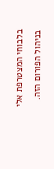בלבוחי המצטרפת אלי בניהול הפורום הזה.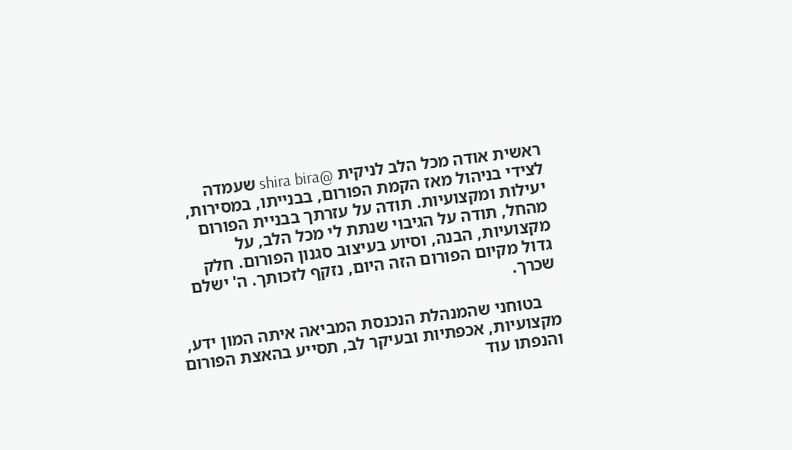ראשית אודה מכל הלב לניקית @shira bira שעמדה לצידי בניהול מאז הקמת הפורום, בבנייתו, במסירות, יעילות ומקצועיות. תודה על עזרתך בבניית הפורום מהחל, תודה על הגיבוי שנתת לי מכל הלב, על מקצועיות, הבנה, וסיוע בעיצוב סגנון הפורום. חלק גדול מקיום הפורום הזה היום, נזקף לזכותך. ה' ישלם שכרך.

    בטוחני שהמנהלת הנכנסת המביאה איתה המון ידע, מקצועיות, אכפתיות ובעיקר לב, תסייע בהאצת הפורום והנפתו עוד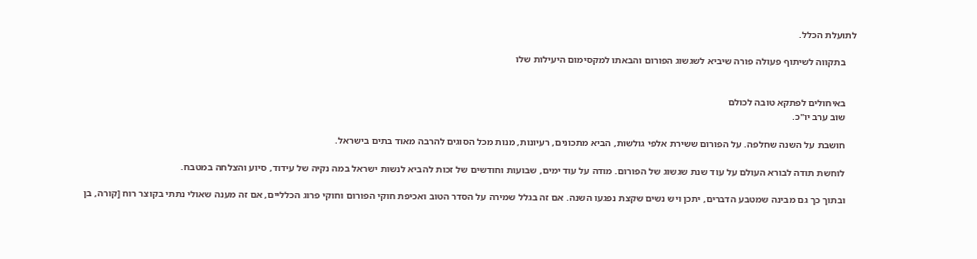לתועלת הכלל.

    בתקווה לשיתוף פעולה פורה שיביא לשגשוג הפורום והבאתו למקסימום היעילות שלו


    באיחולים לפתקא טובה לכולם
    שוב ערב יו"כ.

    חושבת על השנה שחלפה. על הפורום ששירת אלפי גולשות, הביא מתכונים, רעיונות, מנות מכל הסוגים להרבה מאוד בתים בישראל.

    לוחשת תודה לבורא העולם על עוד שנת שגשוג של הפורום. מודה על עוד ימים, שבועות וחודשים של זכות להביא לנשות ישראל במה נקיה של עידוד, סיוע והצלחה במטבח.

    ובתוך כך גם מבינה שמטבע הדברים, יתכן ויש נשים שקצת נפגעו השנה. אם זה בגלל שמירה על הסדר הטוב ואכיפת חוקי הפורום וחוקי פרוג הכלליים, אם זה מענה שאולי נתתי בקוצר רוח [קורה, בן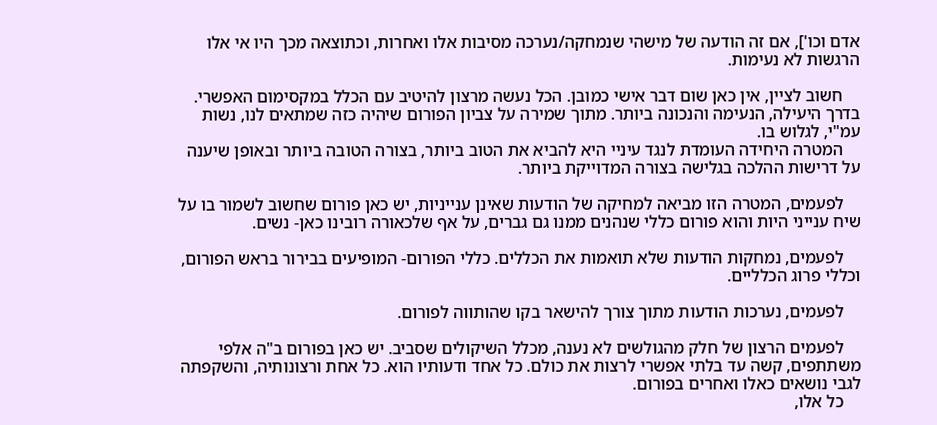אדם וכו'], אם זה הודעה של מישהי שנמחקה/נערכה מסיבות אלו ואחרות, וכתוצאה מכך היו אי אלו הרגשות לא נעימות.

    חשוב לציין, אין כאן שום דבר אישי כמובן. הכל נעשה מרצון להיטיב עם הכלל במקסימום האפשרי. בדרך היעילה, הנעימה והנכונה ביותר. מתוך שמירה על צביון הפורום שיהיה כזה שמתאים לנו, נשות עמ"י, לגלוש בו.
    המטרה היחידה העומדת לנגד עיניי היא להביא את הטוב ביותר, בצורה הטובה ביותר ובאופן שיענה על דרישות ההלכה בגלישה בצורה המדוייקת ביותר.

    לפעמים, המטרה הזו מביאה למחיקה של הודעות שאינן ענייניות, יש כאן פורום שחשוב לשמור בו על שיח ענייני היות והוא פורום כללי שנהנים ממנו גם גברים, על אף שלכאורה רובינו כאן- נשים.

    לפעמים, נמחקות הודעות שלא תואמות את הכללים. כללי הפורום- המופיעים בבירור בראש הפורום, וכללי פרוג הכלליים.

    לפעמים, נערכות הודעות מתוך צורך להישאר בקו שהותווה לפורום.

    לפעמים הרצון של חלק מהגולשים לא נענה, מכלל השיקולים שסביב. יש כאן בפורום ב"ה אלפי משתתפים, קשה עד בלתי אפשרי לרצות את כולם. כל אחד ודעותיו הוא. כל אחת ורצונותיה, והשקפתה לגבי נושאים כאלו ואחרים בפורום.
    כל אלו,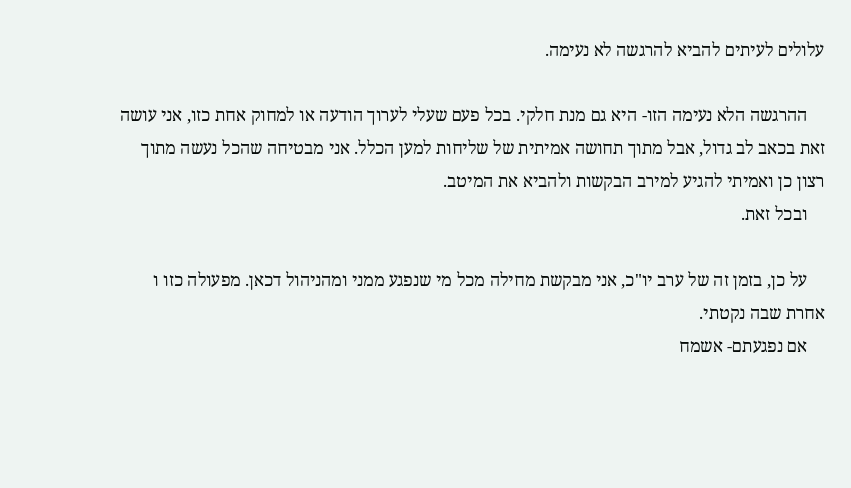עלולים לעיתים להביא להרגשה לא נעימה.

    ההרגשה הלא נעימה הזו- היא גם מנת חלקי. בכל פעם שעלי לערוך הודעה או למחוק אחת כזו, אני עושה זאת בכאב לב גדול, אבל מתוך תחושה אמיתית של שליחות למען הכלל. אני מבטיחה שהכל נעשה מתוך רצון כן ואמיתי להגיע למירב הבקשות ולהביא את המיטב.
    ובכל זאת.

    על כן, בזמן זה של ערב יו"כ, אני מבקשת מחילה מכל מי שנפגע ממני ומהניהול דכאן. מפעולה כזו ו אחרת שבה נקטתי.
    אם נפגעתם- אשמח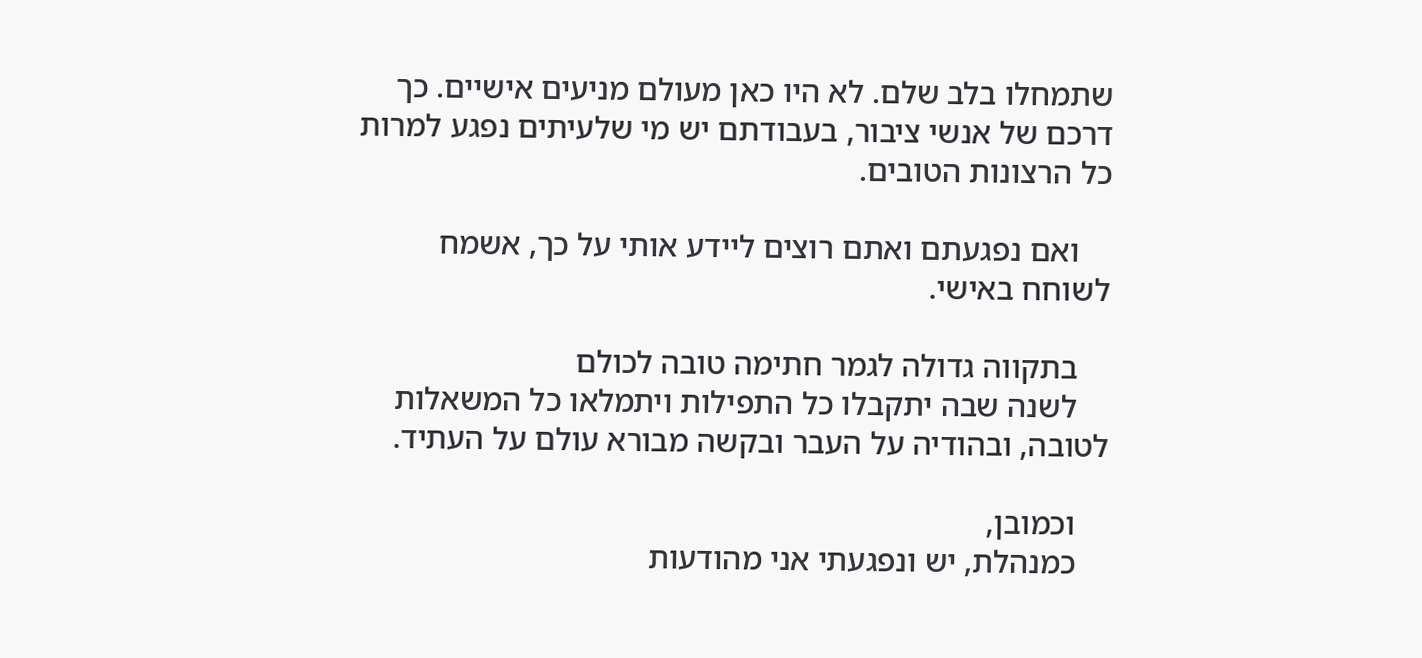שתמחלו בלב שלם. לא היו כאן מעולם מניעים אישיים. כך דרכם של אנשי ציבור, בעבודתם יש מי שלעיתים נפגע למרות כל הרצונות הטובים.

    ואם נפגעתם ואתם רוצים ליידע אותי על כך, אשמח לשוחח באישי.

    בתקווה גדולה לגמר חתימה טובה לכולם
    לשנה שבה יתקבלו כל התפילות ויתמלאו כל המשאלות לטובה, ובהודיה על העבר ובקשה מבורא עולם על העתיד.

    וכמובן,
    כמנהלת, יש ונפגעתי אני מהודעות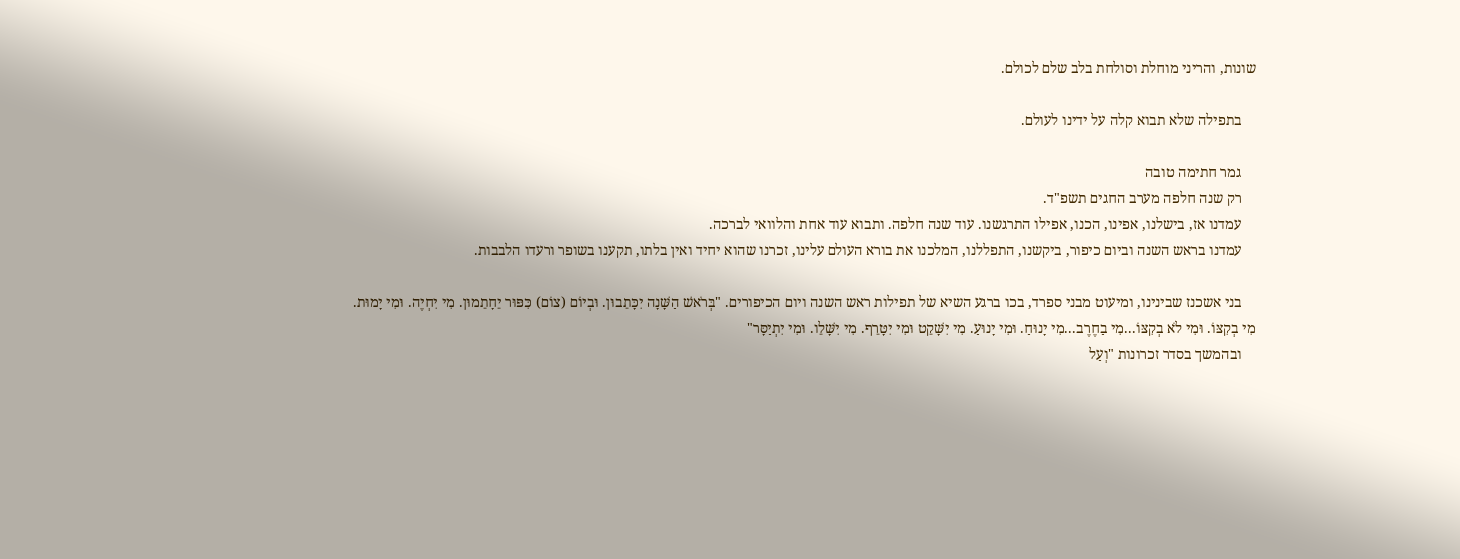שונות, והריני מוחלת וסולחת בלב שלם לכולם.

    בתפילה שלא תבוא קלה על ידינו לעולם.

    גמר חתימה טובה
    רק שנה חלפה מערב החגים תשפ"ד.
    עמדנו אז, בישלנו, אפינו, הכנו, אפילו התרגשנו. עוד שנה חלפה. ותבוא עוד אחת והלוואי לברכה.
    עמדנו בראש השנה וביום כיפור, ביקשנו, התפללנו, המלכנו את בורא העולם עלינו, זכרנו שהוא יחיד ואין בלתו, תקענו בשופר ורעדו הלבבות.

    בני אשכנז שבינינו, ומיעוט מבני ספרד, בכו ברגע השיא של תפילות ראש השנה ויום הכיפורים. "בְּרֹאשׁ הַשָּׁנָה יִכָּתֵבוּן. וּבְיוֹם (צוֹם) כִּפּוּר יֵחָתֵמוּן. מִי יִחְיֶה. וּמִי יָמוּת. מִי בְקִצּוֹ. וּמִי לֹא בְקִצּוֹ...מִי בַחֶרֶב...מִי יָנוּחַ. וּמִי יָנוּעַ. מִי יִשָּׁקֵט וּמִי יִטָּרֵף. מִי יִשָּׁלֵו. וּמִי יִתְיַסָּר"
    ובהמשך בסדר זכרונות "וְעַל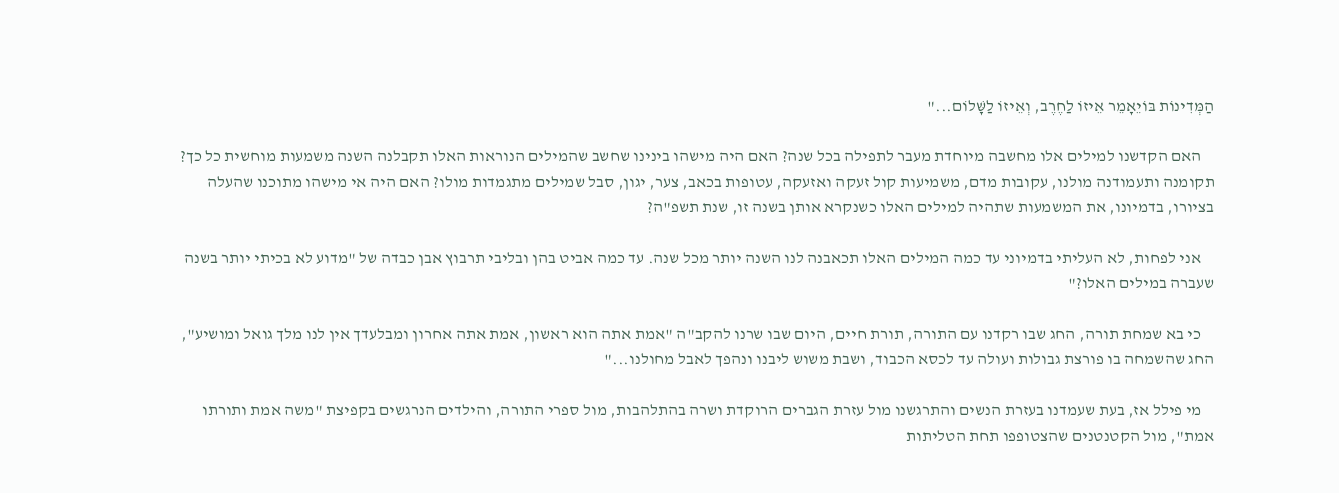הַמְּדִינוֹת בּוֹיֵאָמֵר אֵיזוֹ לַחֶרֶב, וְאֵיזוֹ לַשָּׁלוֹם..."

    האם הקדשנו למילים אלו מחשבה מיוחדת מעבר לתפילה בכל שנה? האם היה מישהו בינינו שחשב שהמילים הנוראות האלו תקבלנה השנה משמעות מוחשית כל כך? תקומנה ותעמודנה מולנו, עקובות מדם, משמיעות קול זעקה ואזעקה, עטופות בכאב, צער, יגון, סבל שמילים מתגמדות מולו? האם היה אי מישהו מתוכנו שהעלה בציורו, בדמיונו, את המשמעות שתהיה למילים האלו כשנקרא אותן בשנה זו, שנת תשפ"ה?

    אני לפחות, לא העליתי בדמיוני עד כמה המילים האלו תכאבנה לנו השנה יותר מכל שנה. עד כמה אביט בהן ובליבי תרבוץ אבן כבדה של "מדוע לא בכיתי יותר בשנה שעברה במילים האלו?"

    כי בא שמחת תורה, החג שבו רקדנו עם התורה, תורת חיים, היום שבו שרנו להקב"ה "אמת אתה הוא ראשון, אמת אתה אחרון ומבלעדך אין לנו מלך גואל ומושיע", החג שהשמחה בו פורצת גבולות ועולה עד לכסא הכבוד, ושבת משוש ליבנו ונהפך לאבל מחולנו..."

    מי פילל אז, בעת שעמדנו בעזרת הנשים והתרגשנו מול עזרת הגברים הרוקדת ושרה בהתלהבות, מול ספרי התורה, והילדים הנרגשים בקפיצת "משה אמת ותורתו אמת", מול הקטנטנים שהצטופפו תחת הטליתות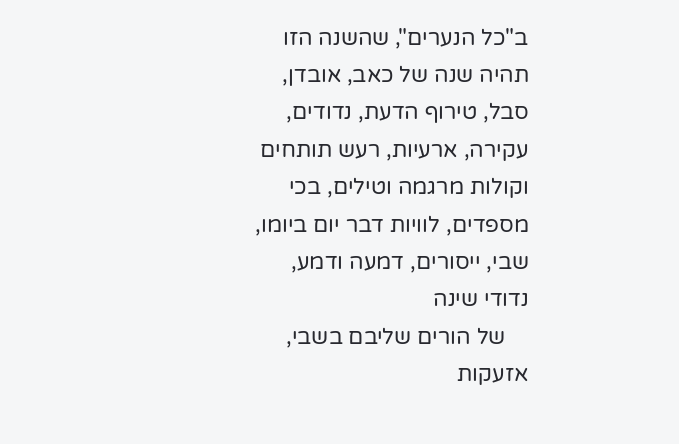ב"כל הנערים", שהשנה הזו תהיה שנה של כאב, אובדן, סבל, טירוף הדעת, נדודים, עקירה, ארעיות, רעש תותחים וקולות מרגמה וטילים, בכי מספדים, לוויות דבר יום ביומו, שבי, ייסורים, דמעה ודמע, נדודי שינה
    של הורים שליבם בשבי, אזעקות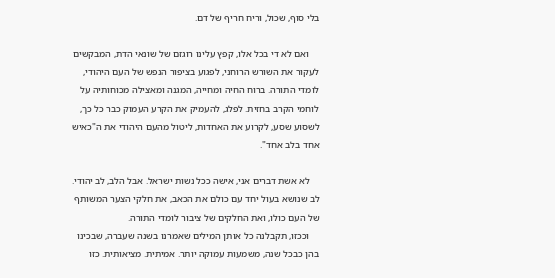בלי סוף, שכול, וריח חריף של דם.

    ואם לא די בכל אלו, קפץ עלינו רוגזם של שונאי הדת, המבקשים לעקור את השורש הרוחני, לפגוע בציפור הנפש של העם היהודי, לומדי התורה. ברוח החיה ומחייה, המגנה ומאצילה מכוחותיה על לוחמי הקרב בחזית. לפלג, להעמיק את הקרע העמוק כבר כל כך, לשסוע שסע, לקרוע את האחדות, ליטול מהעם היהודי את ה"כאיש אחד בלב אחד".

    לא אשת דברים אני, אישה ככל נשות ישראל. אבל הלב, לב יהודי. לב שנושא בעול יחד עם כולם את הכאב, את חלקי הצער המשותף של העם כולו, ואת החלקים של ציבור לומדי התורה.
    וככזו, תקבלנה כל אותן המילים שאמרנו בשנה שעברה, שבכינו בהן כבכל שנה, משמעות עמוקה יותר. אמיתית. מציאותית. כזו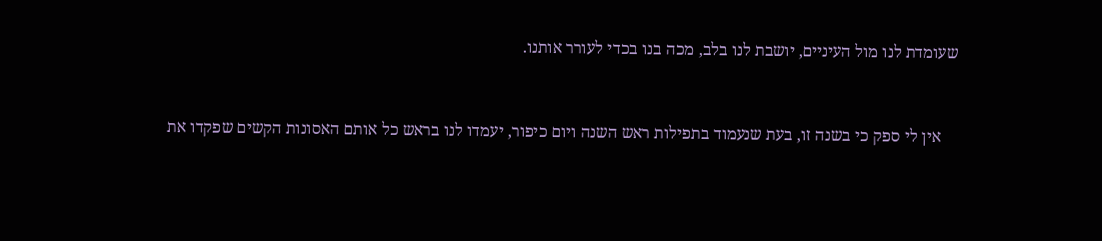שעומדת לנו מול העיניים, יושבת לנו בלב, מכה בנו בכדי לעורר אותנו.


    אין לי ספק כי בשנה זו, בעת שנעמוד בתפילות ראש השנה ויום כיפור, יעמדו לנו בראש כל אותם האסונות הקשים שפקדו את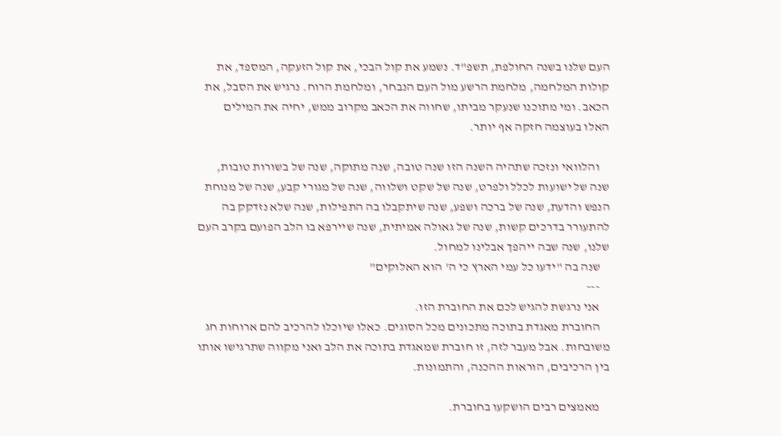העם שלנו בשנה החולפת, תשפ"ד. נשמע את קול הבכי, את קול הזעקה, המספד, את קולות המלחמה, מלחמת הרשע מול העם הנבחר, ומלחמת הרוח. נרגיש את הסבל, את הכאב. ומי מתוכנו שנעקר מביתו, שחווה את הכאב מקרוב ממש, יחיה את המילים האלו בעוצמה חזקה אף יותר.

    והלוואי ונזכה שתהיה השנה הזו שנה טובה, שנה מתוקה, שנה של בשורות טובות, שנה של ישועות לכלל ולפרט, שנה של שקט ושלווה, שנה של מגורי קבע, שנה של מנוחת הנפש והדעת, שנה של ברכה ושפע, שנה שיתקבלו בה התפילות, שנה שלא נזדקק בה להתעורר בדרכים קשות, שנה של גאולה אמיתית, שנה שיירפא בו הלב הפועם בקרב העם שלנו, שנה שבה ייהפך אבלינו למחול.
    שנה בה "ידעו כל עמי הארץ כי ה' הוא האלוקים"
    ---
    אני נרגשת להגיש לכם את החוברת הזו.
    החוברת מאגדת בתוכה מתכונים מכל הסוגים. כאלו שיוכלו להרכיב להם ארוחות חג משובחות. אבל מעבר לזה, זו חוברת שמאגדת בתוכה את הלב ואני מקווה שתרגישו אותו בין הרכיבים, הוראות ההכנה, והתמונות.

    מאמצים רבים הושקעו בחוברת.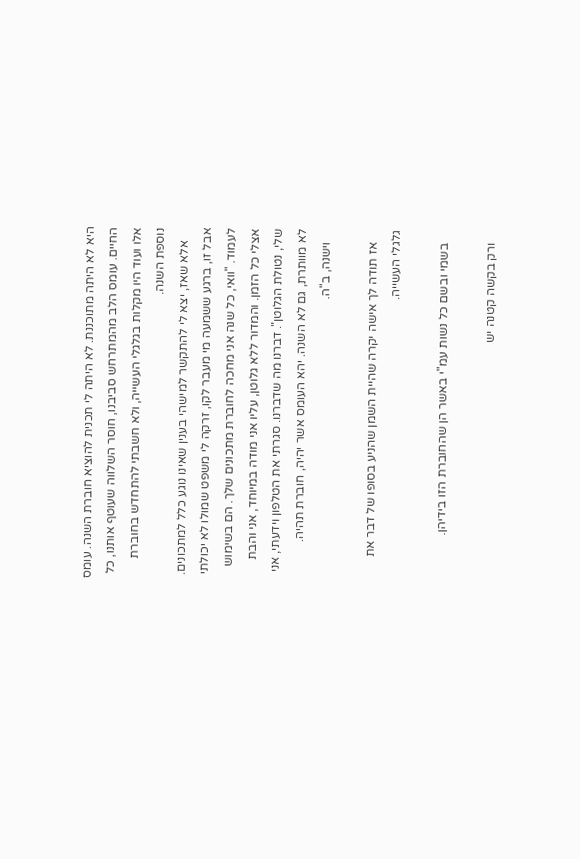היא לא היתה מתוכננת. לא היתה לי תכנית להוציא חוברת השנה. עומס החיים. עומס הלב מהמתרחש סביבנו, חוסר השלווה שעוטף אותנו, כל אלו ועוד היו מקלות בגלגלי העשייה, ולא חשבתי להתחדש בחוברת נוספת השנה.
    אלא שאז, יצא לי להתקשר למישהי בענין שאינו נוגע כלל למתכונים. אבל זו, ברגע ששמעה מי מעבר לקו, זרקה לי משפט שמולו לא יכולתי לעמוד. "וואי, כל שנה אני מחכה לחוברת מתכונים שלך. הם בשימוש אצלי כל הזמן. והמדור ללא גלוטן, עליו אני מודה במיוחד, אני והבת שלי, נטולת הגלוטן". דברנו מה שדברנו. סגרתי את הטלפון וידעתי, אני לא מוותרת, גם לא השנה. יהא העומס אשר יהיה, חוברת תהיה.
    וישנה, ב"ה.

    אז תודה לך אישה יקרה שהיית השמן שהניע בסופו של דבר את גלגלי העשייה.

    בשמי ובשם כל נשות עמ"י באשר הן שהחוברת הזו בידיהן.

    ורק בקשה קטנה יש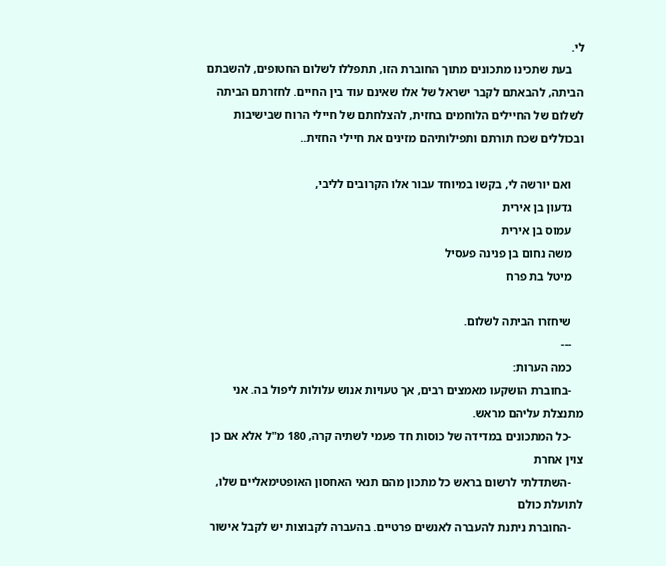לי.
    בעת שתכינו מתכונים מתוך החוברת הזו, תתפללו לשלום החטופים, להשבתם הביתה, להבאתם לקבר ישראל של אלו שאינם עוד בין החיים. לחזרתם הביתה לשלום של החיילים הלוחמים בחזית, להצלחתם של חיילי הרוח שבישיבות ובכוללים שכח תורתם ותפילותיהם מזינים את חיילי החזית..

    ואם יורשה לי, בקשו במיוחד עבור אלו הקרובים לליבי,
    גדעון בן אירית
    עמוס בן אירית
    משה נחום בן פנינה פעסיל
    מיטל בת פרח

    שיחזרו הביתה לשלום.
    ---
    כמה הערות:
    -בחוברת הושקעו מאמצים רבים, אך טעויות אנוש עלולות ליפול בה. אני מתנצלת עליהם מראש.
    -כל המתכונים במדידה של כוסות חד פעמי לשתיה קרה, 180 מ"ל אלא אם כן צוין אחרת
    -השתדלתי לרשום בראש כל מתכון מהם תנאי האחסון האופטימאליים שלו, לתועלת כולם
    -החוברת ניתנת להעברה לאנשים פרטיים. בהעברה לקבוצות יש לקבל אישור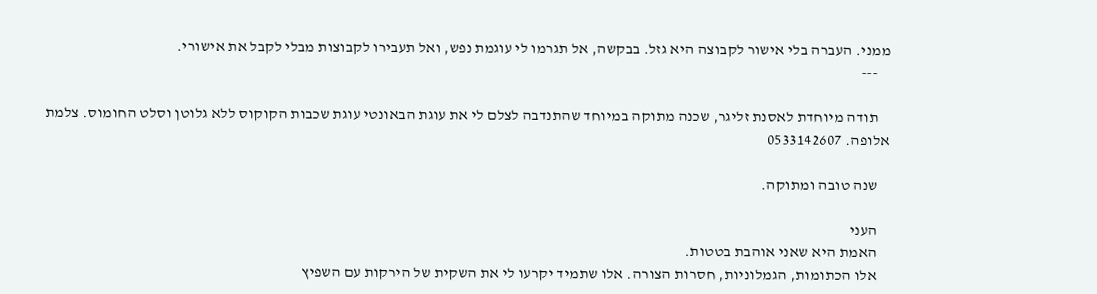ממני. העברה בלי אישור לקבוצה היא גזל. בבקשה, אל תגרמו לי עוגמת נפש, ואל תעבירו לקבוצות מבלי לקבל את אישורי.
    ---

    תודה מיוחדת לאסנת זליגר, שכנה מתוקה במיוחד שהתנדבה לצלם לי את עוגת הבאונטי עוגת שכבות הקוקוס ללא גלוטן וסלט החומוס. צלמת אלופה. 0533142607

    שנה טובה ומתוקה.

    העני
    האמת היא שאני אוהבת בטטות.
    אלו הכתומות, הגמלוניות, חסרות הצורה. אלו שתמיד יקרעו לי את השקית של הירקות עם השפיץ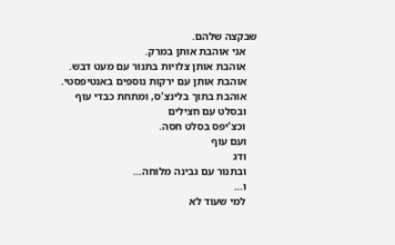שבקצה שלהם.
    אני אוהבת אותן במרק.
    אוהבת אותן צלויות בתנור עם מעט דבש.
    אוהבת אותן עם ירקות נוספים באנטיפסטי.
    אוהבת בתוך בלינצ'ס, ומתחת כבדי עוף
    ובסלט עם חצילים
    וכצ'יפס בסלט חסה.
    ועם עוף
    ודג
    ובתנור עם גבינה מלוחה…
    ו…
    למי שעוד לא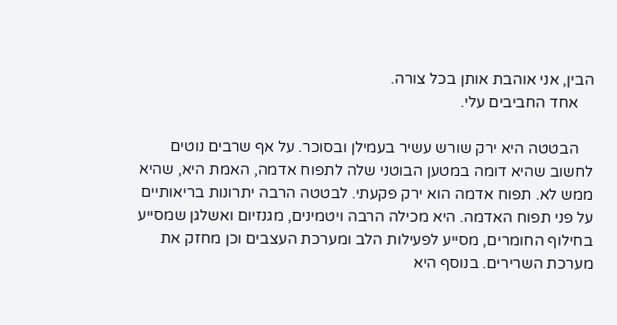הבין, אני אוהבת אותן בכל צורה.
    אחד החביבים עלי.

    הבטטה היא ירק שורש עשיר בעמילן ובסוכר. על אף שרבים נוטים לחשוב שהיא דומה במטען הבוטני שלה לתפוח אדמה, האמת היא, שהיא ממש לא. תפוח אדמה הוא ירק פקעתי. לבטטה הרבה יתרונות בריאותיים על פני תפוח האדמה. היא מכילה הרבה ויטמינים, מגנזיום ואשלגן שמסייע בחילוף החומרים, מסייע לפעילות הלב ומערכת העצבים וכן מחזק את מערכת השרירים. בנוסף היא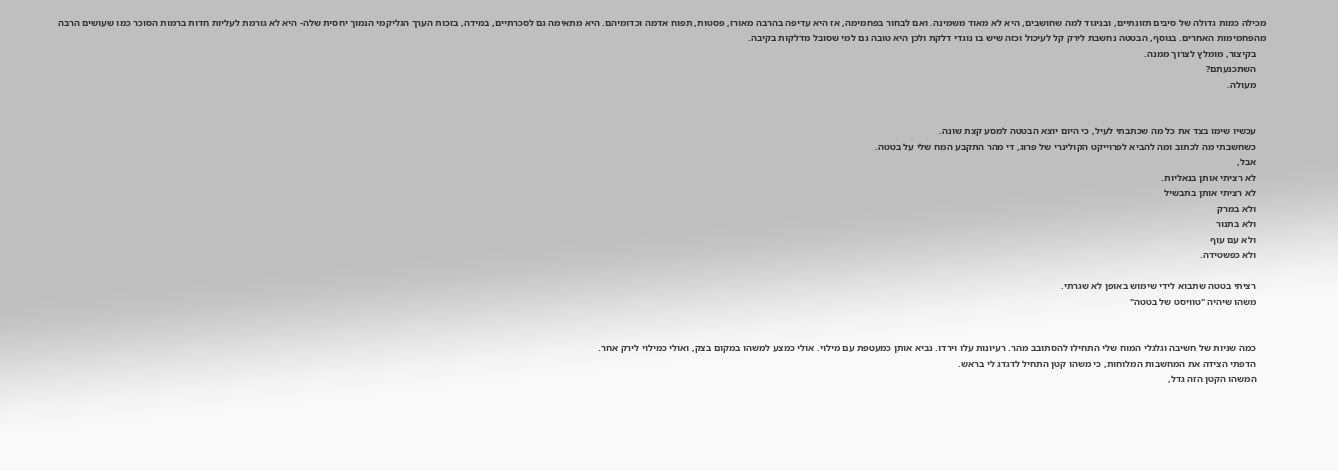מכילה כמות גדולה של סיבים תזונתיים, ובניגוד למה שחושבים, היא לא מאוד משמינה. ואם לבחור בפחמימה, אז היא עדיפה בהרבה מאורז, פסטות, תפוח אדמה וכדומיהם. היא מתאימה גם לסכרתיים, במידה, בזכות הערך הגליקמי הנמוך יחסית שלה- היא לא גורמת לעליות חדות ברמות הסוכר כמו שעושים הרבה מהפחמימות האחרים. בנוסף, הבטטה נחשבת לירק קל לעיכול וכזה שיש בו נוגדי דלקת ולכן היא טובה גם למי שסובל מדלקות בקיבה.
    בקיצור, מומלץ לצרוך ממנה.
    השתכנעתם?
    מעולה.


    עכשיו שימו בצד את כל מה שכתבתי לעיל, כי היום יוצא הבטטה למסע קצת שונה.
    כשחשבתי מה לכתוב ומה להביא לפרוייקט הקולינרי של פרוג, די מהר התקבע המח שלי על בטטה.
    אבל,
    לא רציתי אותן בנאליות.
    לא רציתי אותן בתבשיל
    ולא במרק
    ולא בתנור
    ולא עם עוף
    ולא כפשטידה.

    רציתי בטטה שתבוא לידי שימוש באופן לא שגרתי.
    משהו שיהיה "טוויסט של בטטה"


    כמה שניות של חשיבה וגלגלי המוח שלי התחילו להסתובב מהר. רעיונות עלו וירדו. נביא אותן כמעטפת עם מילוי. אולי כמצע למשהו במקום בצק, ואולי כמילוי לירק אחר.
    הדפתי הצידה את המחשבות המלוחות, כי משהו קטן התחיל לדגדג לי בראש.
    המשהו הקטן הזה גדל,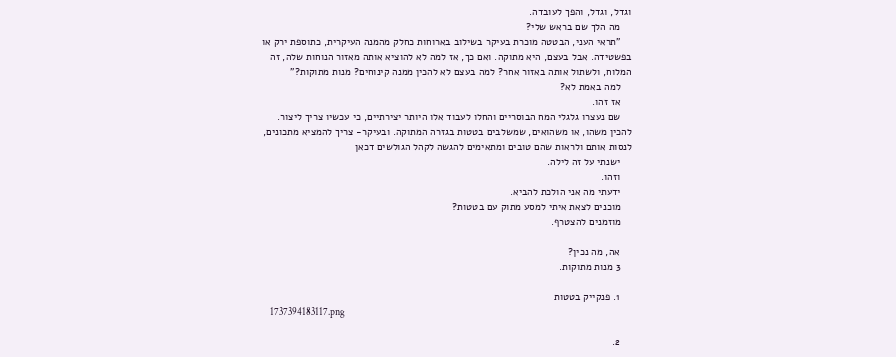וגדל, וגדל, והפך לעובדה.
    מה הלך שם בראש שלי?
    "תראי העני, הבטטה מוכרת בעיקר בשילוב בארוחות כחלק מהמנה העיקרית, כתוספת ירק או בפשטידה. אבל בעצם, היא מתוקה. ואם כך, אז למה לא להוציא אותה מאזור הנוחות שלה, זה המלוח, ולשתול אותה באזור אחר? למה בעצם לא להכין ממנה קינוחים? מנות מתוקות?"
    למה באמת לא?
    אז זהו.
    שם נעצרו גלגלי המח הבוסריים והחלו לעבוד אלו היותר יצירתיים, כי עכשיו צריך ליצור. להכין משהו, או משהואים, שמשלבים בטטות בגזרה המתוקה. ובעיקר- צריך להמציא מתכונים, לנסות אותם ולראות שהם טובים ומתאימים להגשה לקהל הגולשים דכאן
    ישנתי על זה לילה.
    וזהו.
    ידעתי מה אני הולכת להביא.
    מוכנים לצאת איתי למסע מתוק עם בטטות?
    מוזמנים להצטרף.

    אה, מה נכין?
    3 מנות מתוקות.

    1. פנקייק בטטות
    1737394183117.png

    2.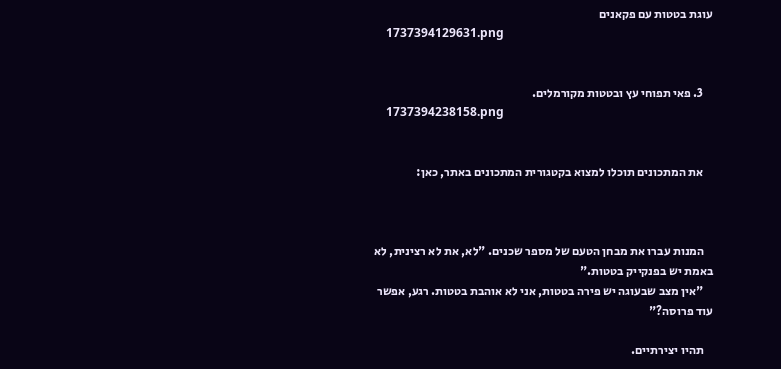עוגת בטטות עם פקאנים
    1737394129631.png


    3. פאי תפוחי עץ ובטטות מקורמלים.
    1737394238158.png


    את המתכונים תוכלו למצוא בקטגורית המתכונים באתר, כאן:



    המנות עברו את מבחן הטעם של מספר שכנים. "לא, את לא רצינית, לא באמת יש בפנקייק בטטות."
    "אין מצב שבעוגה יש פירה בטטות, אני לא אוהבת בטטות. רגע, אפשר עוד פרוסה?"

    תהיו יצירתיים.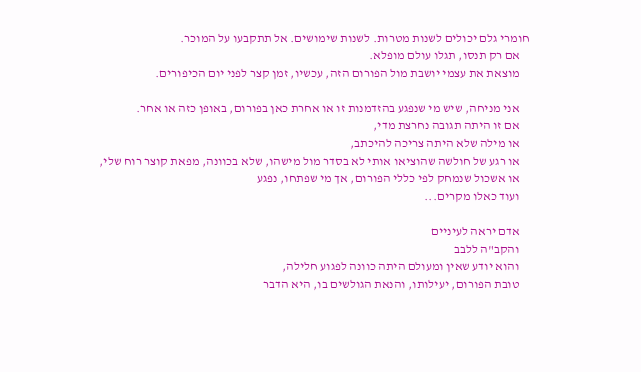חומרי גלם יכולים לשנות מטרות. לשנות שימושים. אל תתקבעו על המוכר.
    אם רק תנסו, תגלו עולם מופלא.
    מוצאת את עצמי יושבת מול הפורום הזה, עכשיו, זמן קצר לפני יום הכיפורים.

    אני מניחה, שיש מי שנפגע בהזדמנות זו או אחרת כאן בפורום, באופן כזה או אחר.
    אם זו היתה תגובה נחרצת מדי,
    או מילה שלא היתה צריכה להיכתב,
    או רגע של חולשה שהוציאו אותי לא בסדר מול מישהו, שלא בכוונה, מפאת קוצר רוח שלי,
    או אשכול שנמחק לפי כללי הפורום, אך מי שפתחו, נפגע
    ועוד כאלו מקרים...

    אדם יראה לעיניים
    והקב"ה ללבב
    והוא יודע שאין ומעולם היתה כוונה לפגוע חלילה,
    טובת הפורום, יעילותו, והנאת הגולשים בו, היא הדבר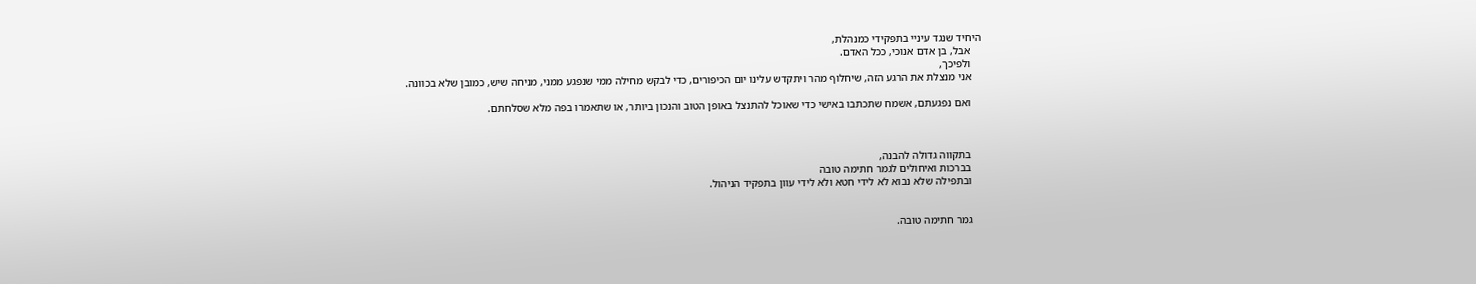היחיד שנגד עיניי בתפקידי כמנהלת,
    אבל, בן אדם אנוכי, ככל האדם.
    ולפיכך,
    אני מנצלת את הרגע הזה, שיחלוף מהר ויתקדש עלינו יום הכיפורים, כדי לבקש מחילה ממי שנפגע ממני, מניחה שיש, כמובן שלא בכוונה.

    ואם נפגעתם, אשמח שתכתבו באישי כדי שאוכל להתנצל באופן הטוב והנכון ביותר, או שתאמרו בפה מלא שסלחתם.



    בתקווה גדולה להבנה,
    בברכות ואיחולים לגמר חתימה טובה
    ובתפילה שלא נבוא לא לידי חטא ולא לידי עוון בתפקיד הניהול.


    גמר חתימה טובה.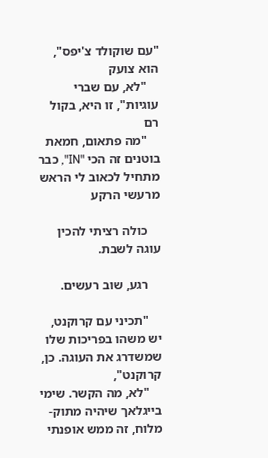"עם שוקולד צ'יפס", הוא צועק
    "לא, עם שברי עוגיות", זו היא, בקול רם
    "מה פתאום, חמאת בוטנים זה הכי "IN", כבר מתחיל לכאוב לי הראש מרעשי הרקע

    כולה רציתי להכין עוגה לשבת.

    רגע, שוב רעשים.

    "תכיני עם קרוקנט, יש משהו בפריכות שלו שמשדרג את העוגה. כן, קרוקנט",
    "לא, מה הקשר. שימי בייגלאך שיהיה מתוק-מלוח, זה ממש אופנתי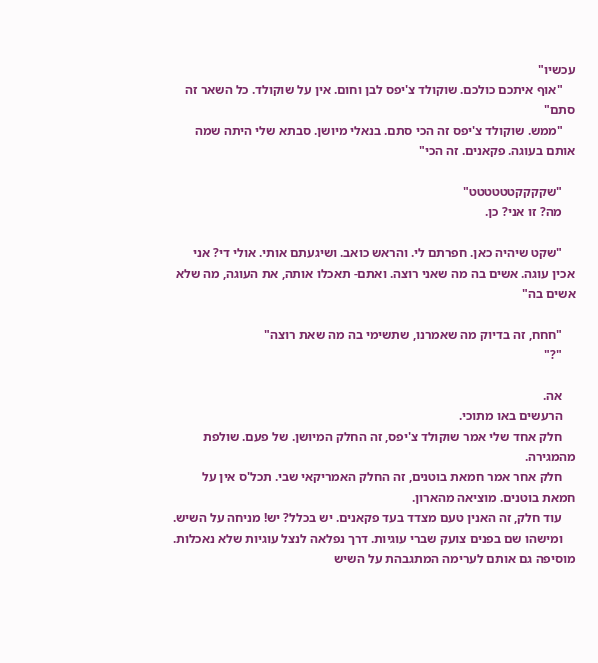עכשיו"
    "אוף איתכם כולכם. שוקולד צ'יפס לבן וחום. אין על שוקולד. כל השאר זה סתם"
    "ממש. שוקולד צ'יפס זה הכי סתם. בנאלי מיושן. סבתא שלי היתה שמה אותם בעוגה. פקאנים. זה הכי"

    "שקקקקטטטטטט"
    מה? זו אני? כן.

    "שקט שיהיה כאן. חפרתם לי. והראש כואב. ושיגעתם אותי. אולי די? אני אכין עוגה. אשים בה מה שאני רוצה. ואתם- תאכלו אותה, את העוגה, מה שלא אשים בה"

    "חחח, זה בדיוק מה שאמרנו, שתשימי בה מה שאת רוצה"
    "?"

    אה.
    הרעשים באו מתוכי.
    חלק אחד שלי אמר שוקולד צ'יפס, זה החלק המיושן. של פעם. שולפת מהמגירה.
    חלק אחר אמר חמאת בוטנים, זה החלק האמריקאי שבי. תכל'ס אין על חמאת בוטנים. מוציאה מהארון.
    עוד חלק, זה האנין טעם מצדד בעד פקאנים. יש בכלל? יש! מניחה על השיש.
    ומישהו שם בפנים צועק שברי עוגיות. דרך נפלאה לנצל עוגיות שלא נאכלות. מוסיפה גם אותם לערימה המתגבהת על השיש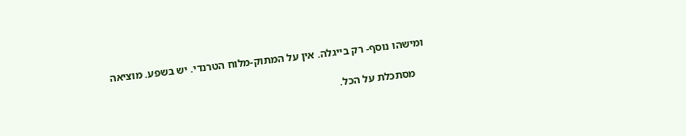ומישהו נוסף- רק בייגלה. אין על המתוק-מלוח הטרנדי. יש בשפע. מוציאה

    מסתכלת על הכל.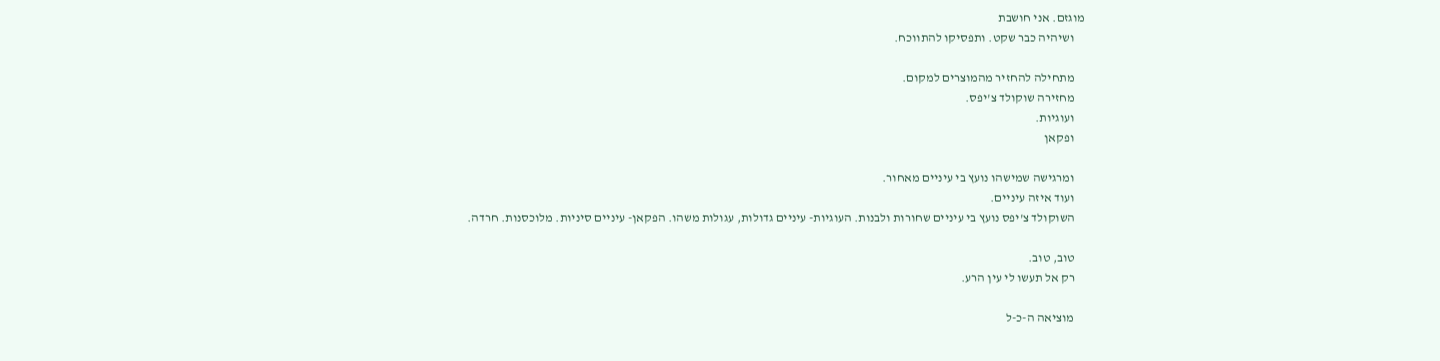מוגזם. אני חושבת
    ושיהיה כבר שקט. ותפסיקו להתווכח.

    מתחילה להחזיר מהמוצרים למקום.
    מחזירה שוקולד צ'יפס.
    ועוגיות.
    ופקאן

    ומרגישה שמישהו נועץ בי עיניים מאחור.
    ועוד איזה עיניים.
    השוקולד צ'יפס נועץ בי עיניים שחורות ולבנות. העוגיות- עיניים גדולות, עגולות משהו. הפקאן- עיניים סיניות. מלוכסנות. חרדה.

    טוב, טוב.
    רק אל תעשו לי עין הרע.

    מוציאה ה-כ-ל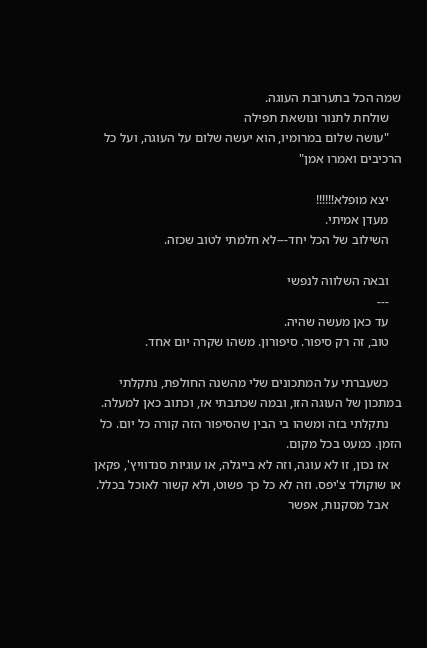שמה הכל בתערובת העוגה.
    שולחת לתנור ונושאת תפילה
    "עושה שלום במרומיו, הוא יעשה שלום על העוגה, ועל כל הרכיבים ואמרו אמן"

    יצא מופלא!!!!!!
    מעדן אמיתי.
    השילוב של הכל יחד---לא חלמתי לטוב שכזה.

    ובאה השלווה לנפשי
    ---
    עד כאן מעשה שהיה.
    טוב, זה רק סיפור. סיפורון. משהו שקרה יום אחד.

    כשעברתי על המתכונים שלי מהשנה החולפת, נתקלתי במתכון של העוגה הזו, ובמה שכתבתי אז, וכתוב כאן למעלה.
    נתקלתי בזה ומשהו בי הבין שהסיפור הזה קורה כל יום. כל הזמן. כמעט בכל מקום.
    אז נכון, זו לא עוגה, וזה לא בייגלה, או עוגיות סנדוויץ', פקאן או שוקולד צ'יפס. וזה לא כל כך פשוט, ולא קשור לאוכל בכלל.
    אבל מסקנות, אפשר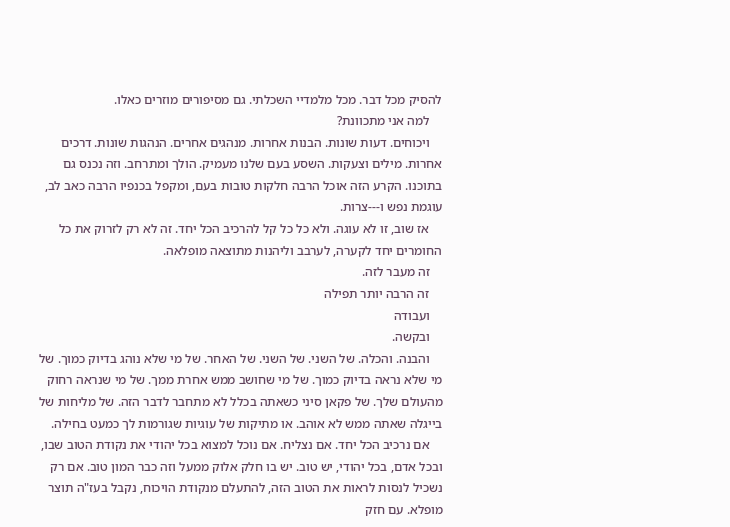להסיק מכל דבר. מכל מלמדיי השכלתי. גם מסיפורים מוזרים כאלו.
    למה אני מתכוונת?
    ויכוחים. דעות שונות. הבנות אחרות. מנהגים אחרים. הנהגות שונות. דרכים אחרות. מילים וצעקות. השסע בעם שלנו מעמיק. הולך ומתרחב. וזה נכנס גם בתוכנו. הקרע הזה אוכל הרבה חלקות טובות בעם, ומקפל בכנפיו הרבה כאב לב, עוגמת נפש ו---צרות.
    אז שוב, זו לא עוגה. ולא כל כל קל להרכיב הכל יחד. זה לא רק לזרוק את כל החומרים יחד לקערה, לערבב וליהנות מתוצאה מופלאה.
    זה מעבר לזה.
    זה הרבה יותר תפילה
    ועבודה
    ובקשה.
    והבנה. והכלה. של השני. של השני. של האחר. של מי שלא נוהג בדיוק כמוך. של מי שלא נראה בדיוק כמוך. של מי שחושב ממש אחרת ממך. של מי שנראה רחוק מהעולם שלך. של פקאן סיני כשאתה בכלל לא מתחבר לדבר הזה. של מליחות של בייגלה שאתה ממש לא אוהב. או מתיקות של עוגיות שגורמות לך כמעט בחילה.
    אם נרכיב הכל יחד. אם נצליח. אם נוכל למצוא בכל יהודי את נקודת הטוב שבו, ובכל אדם, בכל יהודי, יש טוב. יש בו חלק אלוק ממעל וזה כבר המון טוב. אם רק נשכיל לנסות לראות את הטוב הזה, להתעלם מנקודת הויכוח, נקבל בעז"ה תוצר מופלא. עם חזק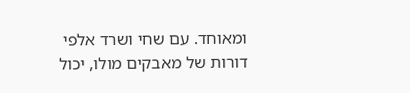ומאוחד. עם שחי ושרד אלפי דורות של מאבקים מולו, יכול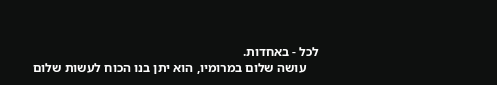לכל - באחדות.
    עושה שלום במרומיו, הוא יתן בנו הכוח לעשות שלום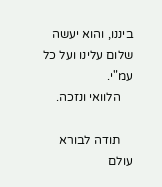ביננו, והוא יעשה שלום עלינו ועל כל עמ"י.
    הלוואי ונזכה.

    תודה לבורא עולם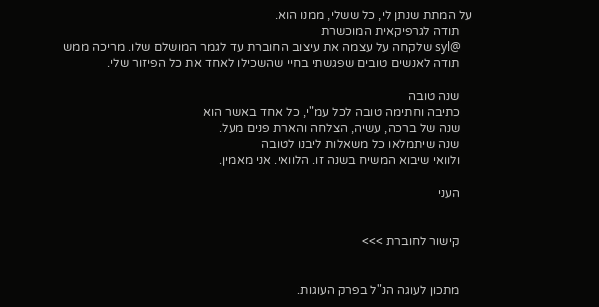על המתת שנתן לי, כל ששלי, ממנו הוא.
    תודה לגרפיקאית המוכשרת
    @syl שלקחה על עצמה את עיצוב החוברת עד לגמר המושלם שלו. מריכה ממש
    תודה לאנשים טובים שפגשתי בחיי שהשכילו לאחד את כל הפיזור שלי.

    שנה טובה
    כתיבה וחתימה טובה לכל עמ"י, כל אחד באשר הוא
    שנה של ברכה, עשיה, הצלחה והארת פנים מעל.
    שנה שיתמלאו כל משאלות ליבנו לטובה
    ולוואי שיבוא המשיח בשנה זו. הלוואי. אני מאמין.

    העני


    קישור לחוברת >>>


    מתכון לעוגה הנ"ל בפרק העוגות.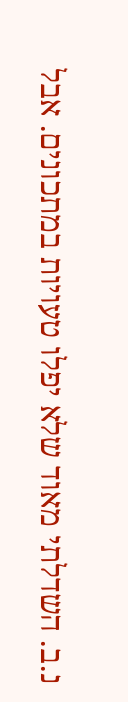נ.ב. השדלתי מאוד שלא יפלו טעויות במתכונים. אבל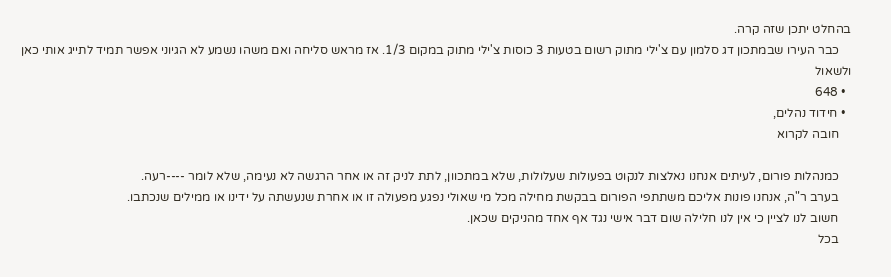בהחלט יתכן שזה קרה.
    כבר העירו שבמתכון דג סלמון עם צ'ילי מתוק רשום בטעות 3 כוסות צ'ילי מתוק במקום 1/3. אז מראש סליחה ואם משהו נשמע לא הגיוני אפשר תמיד לתייג אותי כאן ולשאול
  • 648
  • חידוד נהלים,
    חובה לקרוא

    כמנהלות פורום, לעיתים אנחנו נאלצות לנקוט בפעולות שעלולות, שלא במתכוון, לתת לניק זה או אחר הרגשה לא נעימה, שלא לומר ----רעה.
    בערב ר"ה, אנחנו פונות אליכם משתתפי הפורום בבקשת מחילה מכל מי שאולי נפגע מפעולה זו או אחרת שנעשתה על ידינו או ממילים שנכתבו.
    חשוב לנו לציין כי אין לנו חלילה שום דבר אישי נגד אף אחד מהניקים שכאן.
    בכל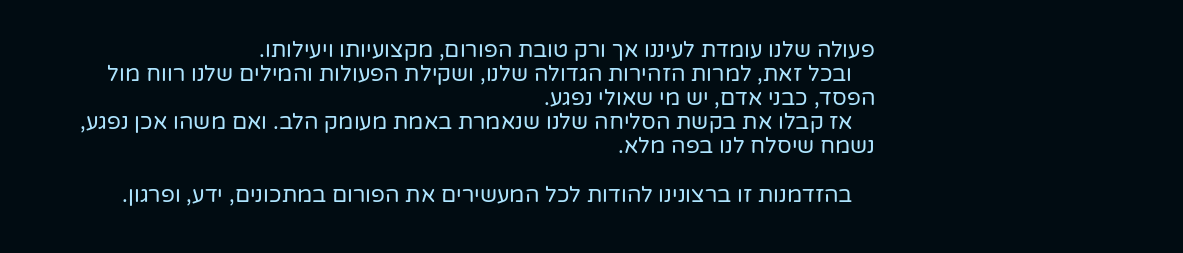פעולה שלנו עומדת לעיננו אך ורק טובת הפורום, מקצועיותו ויעילותו.
    ובכל זאת, למרות הזהירות הגדולה שלנו, ושקילת הפעולות והמילים שלנו רווח מול הפסד, כבני אדם, יש מי שאולי נפגע.
    אז קבלו את בקשת הסליחה שלנו שנאמרת באמת מעומק הלב. ואם משהו אכן נפגע, נשמח שיסלח לנו בפה מלא.

    בהזדמנות זו ברצונינו להודות לכל המעשירים את הפורום במתכונים, ידע, ופרגון.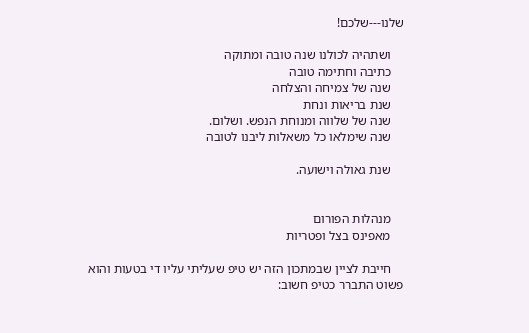שלנו---שלכם!

    ושתהיה לכולנו שנה טובה ומתוקה
    כתיבה וחתימה טובה
    שנה של צמיחה והצלחה
    שנת בריאות ונחת
    שנה של שלווה ומנוחת הנפש. ושלום.
    שנה שימלאו כל משאלות ליבנו לטובה

    שנת גאולה וישועה.


    מנהלות הפורום
    מאפינס בצל ופטריות

    חייבת לציין שבמתכון הזה יש טיפ שעליתי עליו די בטעות והוא פשוט התברר כטיפ חשוב: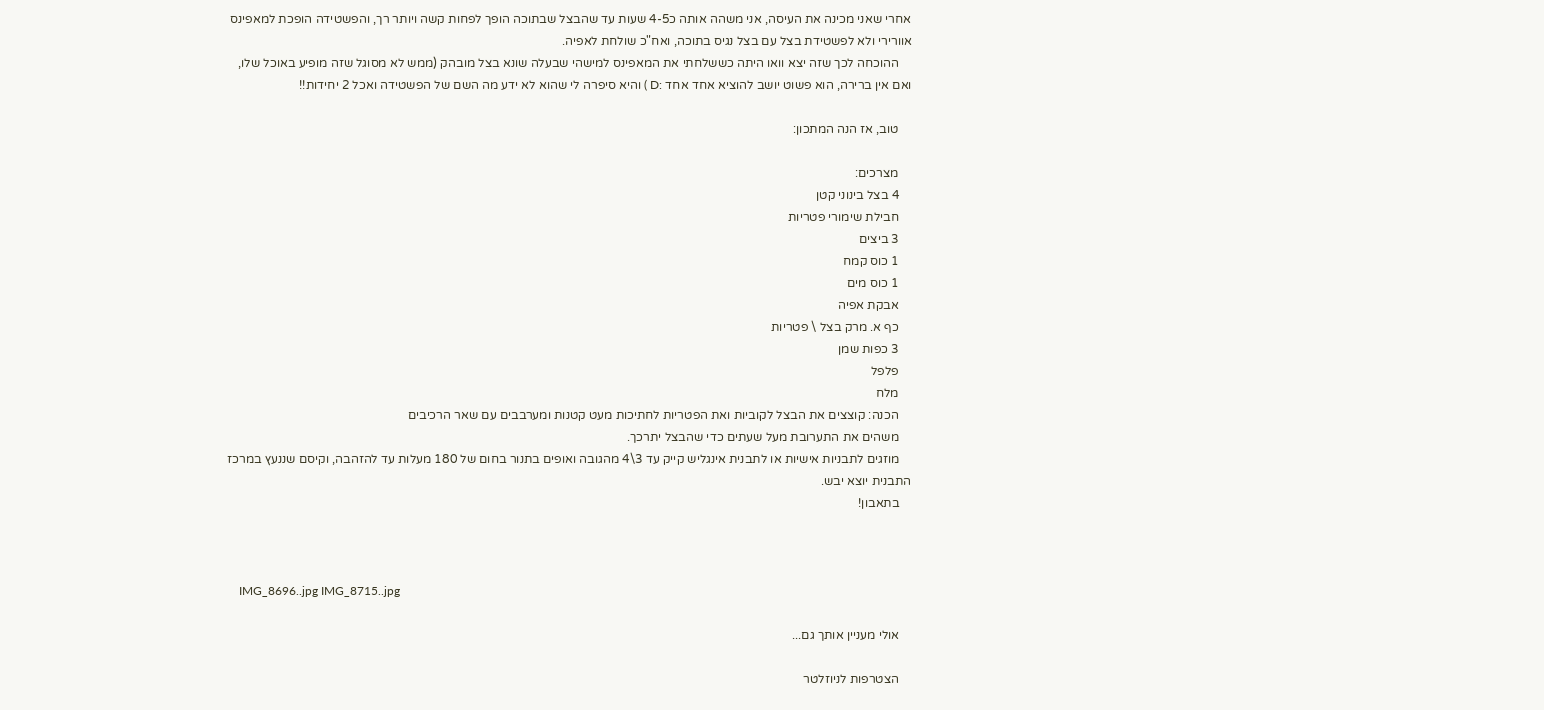אחרי שאני מכינה את העיסה, אני משהה אותה כ4-5 שעות עד שהבצל שבתוכה הופך לפחות קשה ויותר רך, והפשטידה הופכת למאפינס אוורירי ולא לפשטידת בצל עם בצל נגיס בתוכה, ואח"כ שולחת לאפיה.
    ההוכחה לכך שזה יצא וואו היתה כששלחתי את המאפינס למישהי שבעלה שונא בצל מובהק (ממש לא מסוגל שזה מופיע באוכל שלו, ואם אין ברירה, הוא פשוט יושב להוציא אחד אחד :D ) והיא סיפרה לי שהוא לא ידע מה השם של הפשטידה ואכל 2 יחידות!!

    טוב, אז הנה המתכון:

    מצרכים:
    4 בצל בינוני קטן
    חבילת שימורי פטריות
    3 ביצים
    1 כוס קמח
    1 כוס מים
    אבקת אפיה
    כף א. מרק בצל \ פטריות
    3 כפות שמן
    פלפל
    מלח
    הכנה: קוצצים את הבצל לקוביות ואת הפטריות לחתיכות מעט קטנות ומערבבים עם שאר הרכיבים
    משהים את התערובת מעל שעתים כדי שהבצל יתרכך.
    מוזגים לתבניות אישיות או לתבנית אינגליש קייק עד 3\4 מהגובה ואופים בתנור בחום של 180 מעלות עד להזהבה, וקיסם שננעץ במרכז התבנית יוצא יבש.
    בתאבון!



    IMG_8696..jpg IMG_8715..jpg

    אולי מעניין אותך גם...

    הצטרפות לניוזלטר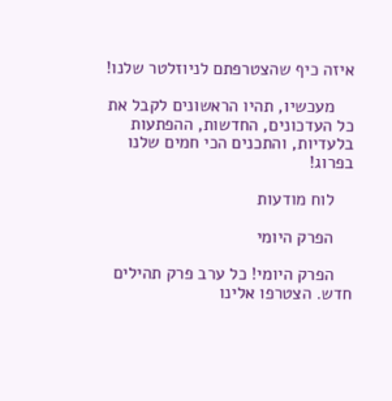איזה כיף שהצטרפתם לניוזלטר שלנו!

    מעכשיו, תהיו הראשונים לקבל את כל העדכונים, החדשות, ההפתעות בלעדיות, והתכנים הכי חמים שלנו בפרוג!

    לוח מודעות

    הפרק היומי

    הפרק היומי! כל ערב פרק תהילים חדש. הצטרפו אלינו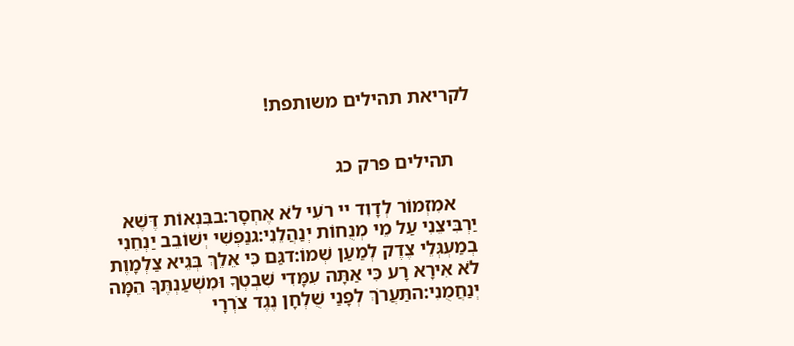לקריאת תהילים משותפת!


    תהילים פרק כג

    אמִזְמוֹר לְדָוִד יי רֹעִי לֹא אֶחְסָר:בבִּנְאוֹת דֶּשֶׁא יַרְבִּיצֵנִי עַל מֵי מְנֻחוֹת יְנַהֲלֵנִי:גנַפְשִׁי יְשׁוֹבֵב יַנְחֵנִי בְמַעְגְּלֵי צֶדֶק לְמַעַן שְׁמוֹ:דגַּם כִּי אֵלֵךְ בְּגֵיא צַלְמָוֶת לֹא אִירָא רָע כִּי אַתָּה עִמָּדִי שִׁבְטְךָ וּמִשְׁעַנְתֶּךָ הֵמָּה יְנַחֲמֻנִי:התַּעֲרֹךְ לְפָנַי שֻׁלְחָן נֶגֶד צֹרְרָי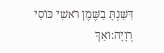דִּשַּׁנְתָּ בַשֶּׁמֶן רֹאשִׁי כּוֹסִי רְוָיָה:ואַךְ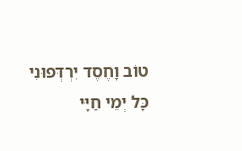טוֹב וָחֶסֶד יִרְדְּפוּנִי כָּל יְמֵי חַיָּי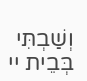וְשַׁבְתִּי בְּבֵית יי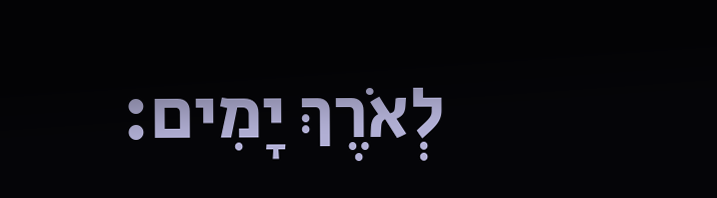לְאֹרֶךְ יָמִים: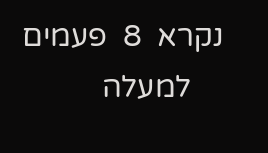נקרא  8  פעמים
    למעלה